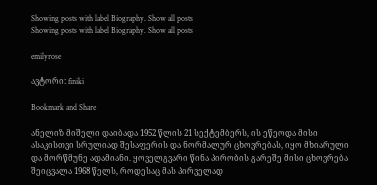Showing posts with label Biography. Show all posts
Showing posts with label Biography. Show all posts

emilyrose

ავტორი: finiki

Bookmark and Share

ანელიზ მიშელი დაიბადა 1952 წლის 21 სექტემბერს, ის ეწეოდა მისი ასაკისთვი სრულიად შესაფერის და ნორმალურ ცხოვრებას, იყო მხიარული და მორწმუნე ადამიანი. ყოველგვარი წინა პირობის გარეშე მისი ცხოვრება შეიცვალა 1968 წელს, როდესაც მას პირველად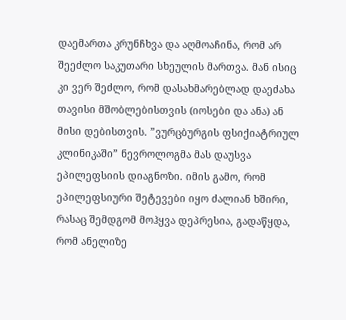დაემართა კრუნჩხვა და აღმოაჩინა, რომ არ შეეძლო საკუთარი სხეულის მართვა. მან ისიც კი ვერ შეძლო, რომ დასახმარებლად დაეძახა თავისი მშობლებისთვის (იოსები და ანა) ან მისი დებისთვის. ”ვურცბურგის ფსიქიატრიულ კლინიკაში” ნევროლოგმა მას დაუსვა ეპილეფსიის დიაგნოზი. იმის გამო, რომ ეპილეფსიური შეტევები იყო ძალიან ხშირი, რასაც შემდგომ მოჰყვა დეპრესია, გადაწყდა, რომ ანელიზე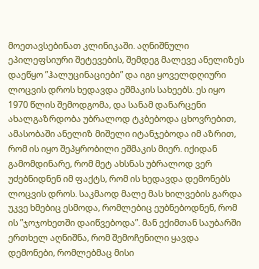მოეთავსებინათ კლინიკაში. აღნიშნული ეპილეფსიური შეტევების, შემდეგ მალევე ანელიზეს დაეწყო ”ჰალუცინაციები” და იგი ყოველდღიური ლოცვის დროს ხედავდა ეშმაკის სახეებს. ეს იყო 1970 წლის შემოდგომა, და სანამ დანარცენი ახალგაზრდობა უბრალოდ ტკბებოდა ცხოვრებით, ამასობაში ანელიზ მიშელი იტანჯებოდა იმ აზრით, რომ ის იყო შეპყრობილი ეშმაკის მიერ. იქიდან გამომდინარე, რომ მეტ ახსნას უბრალოდ ვერ უძებნიდნენ იმ ფაქტს, რომ ის ხედავდა დემონებს ლოცვის დროს. საკმაოდ მალე მას ხილვების გარდა უკვე ხმებიც ესმოდა, რომლებიც ეუბნებოდნენ, რომ ის ”ჯოჯოხეთში დაიწვებოდა”. მან ექიმთან საუბარში ერთხელ აღნიშნა, რომ შემოჩენილი ყავდა დემონები, რომლებმაც მისი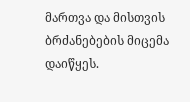მართვა და მისთვის ბრძანებების მიცემა დაიწყეს.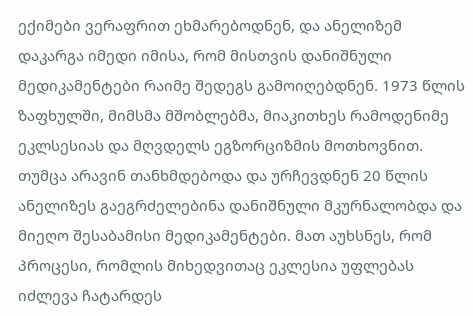ექიმები ვერაფრით ეხმარებოდნენ, და ანელიზემ დაკარგა იმედი იმისა, რომ მისთვის დანიშნული მედიკამენტები რაიმე შედეგს გამოიღებდნენ. 1973 წლის ზაფხულში, მიმსმა მშობლებმა, მიაკითხეს რამოდენიმე ეკლსესიას და მღვდელს ეგზორციზმის მოთხოვნით. თუმცა არავინ თანხმდებოდა და ურჩევდნენ 20 წლის ანელიზეს გაეგრძელებინა დანიშნული მკურნალობდა და მიეღო შესაბამისი მედიკამენტები. მათ აუხსნეს, რომ პროცესი, რომლის მიხედვითაც ეკლესია უფლებას იძლევა ჩატარდეს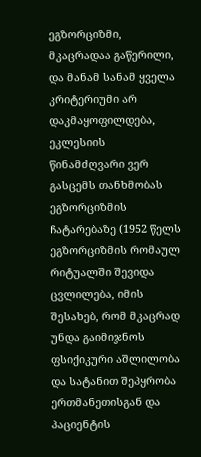ეგზორციზმი, მკაცრადაა გაწერილი, და მანამ სანამ ყველა კრიტერიუმი არ დაკმაყოფილდება, ეკლესიის წინამძღვარი ვერ გასცემს თანხმობას ეგზორციზმის ჩატარებაზე (1952 წელს ეგზორციზმის რომაულ რიტუალში შევიდა ცვლილება, იმის შესახებ, რომ მკაცრად უნდა გაიმიჯნოს ფსიქიკური აშლილობა და სატანით შეპყრობა ერთმანეთისგან და პაციენტის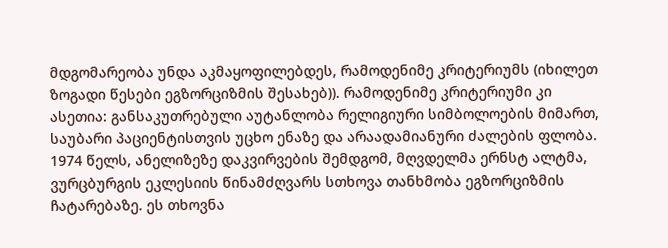მდგომარეობა უნდა აკმაყოფილებდეს, რამოდენიმე კრიტერიუმს (იხილეთ ზოგადი წესები ეგზორციზმის შესახებ)). რამოდენიმე კრიტერიუმი კი ასეთია: განსაკუთრებული აუტანლობა რელიგიური სიმბოლოების მიმართ, საუბარი პაციენტისთვის უცხო ენაზე და არაადამიანური ძალების ფლობა. 1974 წელს, ანელიზეზე დაკვირვების შემდგომ, მღვდელმა ერნსტ ალტმა, ვურცბურგის ეკლესიის წინამძღვარს სთხოვა თანხმობა ეგზორციზმის ჩატარებაზე. ეს თხოვნა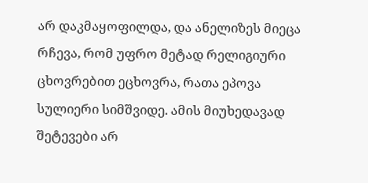არ დაკმაყოფილდა, და ანელიზეს მიეცა რჩევა, რომ უფრო მეტად რელიგიური ცხოვრებით ეცხოვრა, რათა ეპოვა სულიერი სიმშვიდე. ამის მიუხედავად შეტევები არ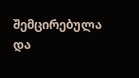შემცირებულა და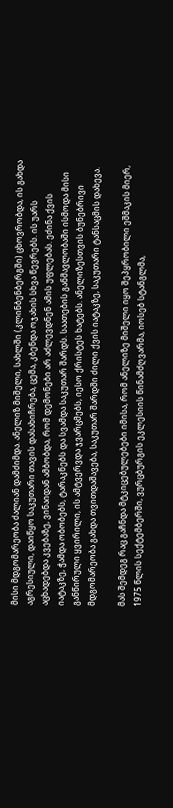მისი მდგომარეობა ძალიან დამძიმდა. ანელიზ მიშელი, სახლში (კლინბენბერგში) ცხოვრობდა, ის გახდა აგრესიული, დაიწყო საკუთარი თავის დასახიჩრება, ცემა, კბენდა ოჯახის სხვა წევრებს. ის უარს აცხადებდა კვებაზე, ვინაიდან ამბობდა, რომ დემონები არ აძლევდნენ ამის უფლებას. ეძინა ქვის იატაკზე, ჭამდა ობობებს, ტარაკნებს და სვამდა საკუთარ შარდს. საათების განმავლობაში ისმოდა მისი განწირული ყვირილი, ის ამტვერვდა ჯვარცმებს, იესო ქრისტეს ხატებს. ანელიზესთვის ბუნებრივი მდგომარეობა გახდა თვითდაშავება, საკუთარ შარდში ძილი ქვის იატაკზე, საკუთარი ტანსაცმის დახევა.

მას შემდეგ რაც გაჩნდა მტკიცებულებები იმისა, რომ ანელიზე მიშელი იყო შეპყრობილი ეშმაკის მიერ, 1975 წლის სექტემბერში, ვურცბურგის ეკლესიის წინამძღვარმა, იოსებ სტანგლმა,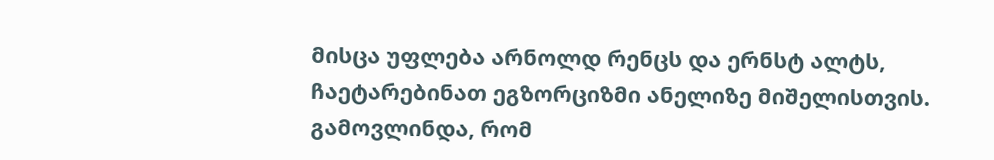მისცა უფლება არნოლდ რენცს და ერნსტ ალტს, ჩაეტარებინათ ეგზორციზმი ანელიზე მიშელისთვის. გამოვლინდა, რომ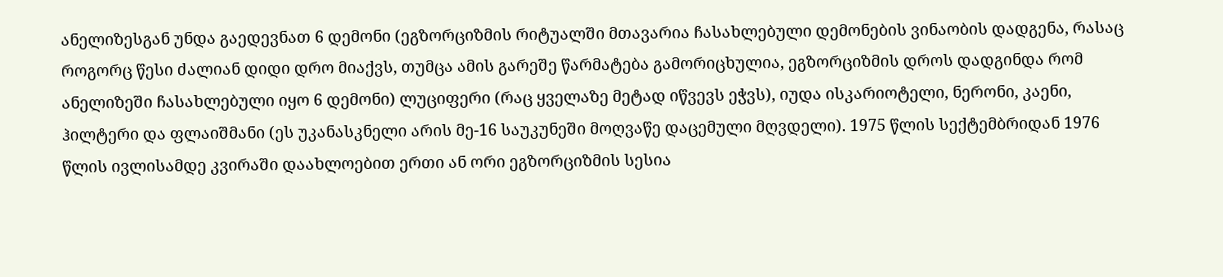ანელიზესგან უნდა გაედევნათ 6 დემონი (ეგზორციზმის რიტუალში მთავარია ჩასახლებული დემონების ვინაობის დადგენა, რასაც როგორც წესი ძალიან დიდი დრო მიაქვს, თუმცა ამის გარეშე წარმატება გამორიცხულია, ეგზორციზმის დროს დადგინდა რომ ანელიზეში ჩასახლებული იყო 6 დემონი) ლუციფერი (რაც ყველაზე მეტად იწვევს ეჭვს), იუდა ისკარიოტელი, ნერონი, კაენი, ჰილტერი და ფლაიშმანი (ეს უკანასკნელი არის მე-16 საუკუნეში მოღვაწე დაცემული მღვდელი). 1975 წლის სექტემბრიდან 1976 წლის ივლისამდე კვირაში დაახლოებით ერთი ან ორი ეგზორციზმის სესია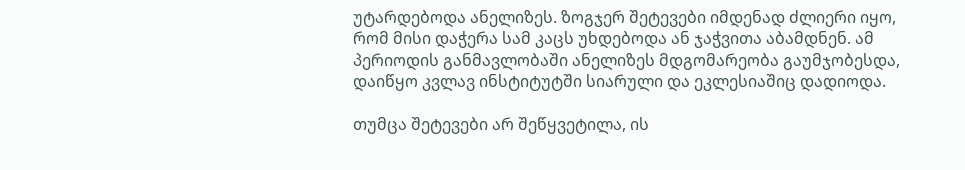უტარდებოდა ანელიზეს. ზოგჯერ შეტევები იმდენად ძლიერი იყო, რომ მისი დაჭერა სამ კაცს უხდებოდა ან ჯაჭვითა აბამდნენ. ამ პერიოდის განმავლობაში ანელიზეს მდგომარეობა გაუმჯობესდა, დაიწყო კვლავ ინსტიტუტში სიარული და ეკლესიაშიც დადიოდა.

თუმცა შეტევები არ შეწყვეტილა, ის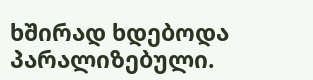ხშირად ხდებოდა პარალიზებული.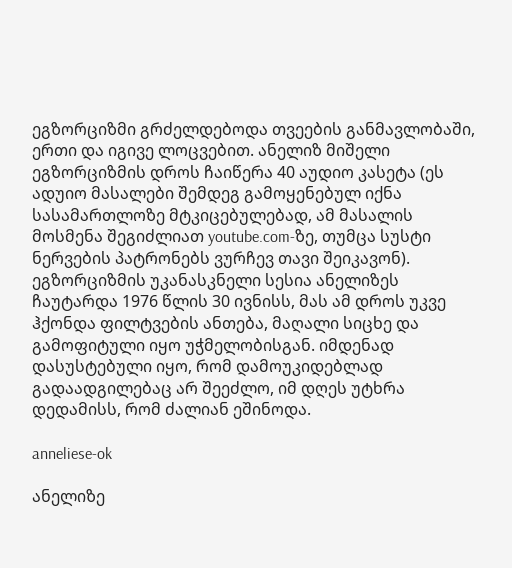ეგზორციზმი გრძელდებოდა თვეების განმავლობაში, ერთი და იგივე ლოცვებით. ანელიზ მიშელი ეგზორციზმის დროს ჩაიწერა 40 აუდიო კასეტა (ეს ადუიო მასალები შემდეგ გამოყენებულ იქნა სასამართლოზე მტკიცებულებად, ამ მასალის მოსმენა შეგიძლიათ youtube.com-ზე, თუმცა სუსტი ნერვების პატრონებს ვურჩევ თავი შეიკავონ). ეგზორციზმის უკანასკნელი სესია ანელიზეს ჩაუტარდა 1976 წლის 30 ივნისს, მას ამ დროს უკვე ჰქონდა ფილტვების ანთება, მაღალი სიცხე და გამოფიტული იყო უჭმელობისგან. იმდენად დასუსტებული იყო, რომ დამოუკიდებლად გადაადგილებაც არ შეეძლო, იმ დღეს უტხრა დედამისს, რომ ძალიან ეშინოდა.

anneliese-ok

ანელიზე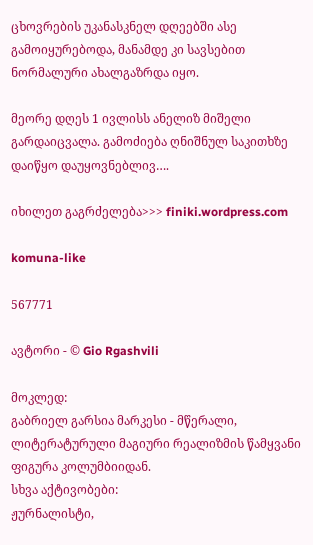ცხოვრების უკანასკნელ დღეებში ასე გამოიყურებოდა, მანამდე კი სავსებით ნორმალური ახალგაზრდა იყო.

მეორე დღეს 1 ივლისს ანელიზ მიშელი გარდაიცვალა. გამოძიება ღნიშნულ საკითხზე დაიწყო დაუყოვნებლივ….

იხილეთ გაგრძელება>>> finiki.wordpress.com

komuna-like

567771

ავტორი - © Gio Rgashvili

მოკლედ:
გაბრიელ გარსია მარკესი - მწერალი, ლიტერატურული მაგიური რეალიზმის წამყვანი ფიგურა კოლუმბიიდან.
სხვა აქტივობები:
ჟურნალისტი,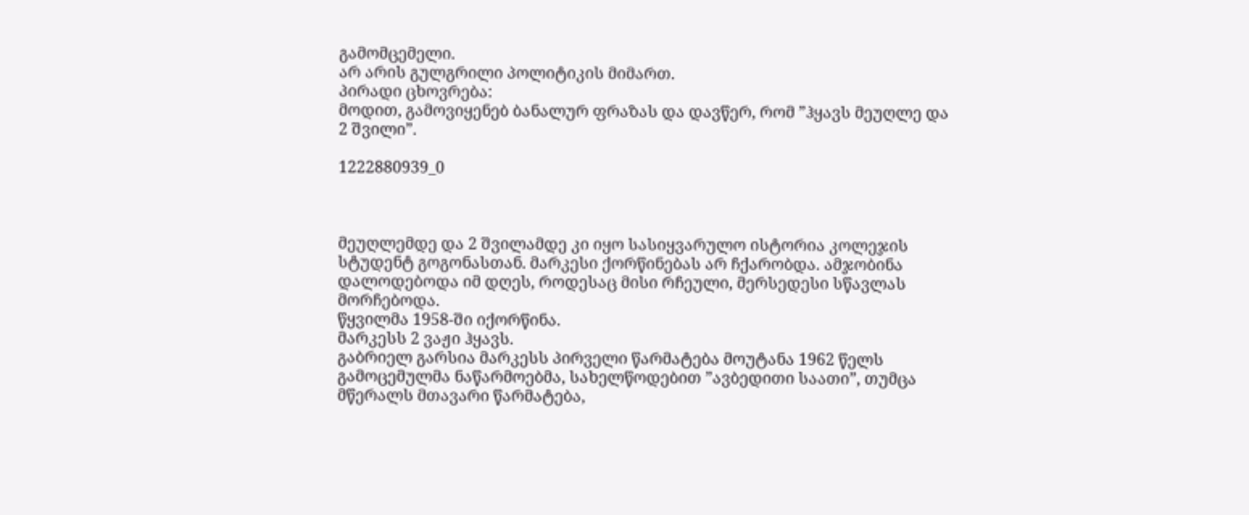გამომცემელი.
არ არის გულგრილი პოლიტიკის მიმართ.
პირადი ცხოვრება:
მოდით, გამოვიყენებ ბანალურ ფრაზას და დავწერ, რომ ”ჰყავს მეუღლე და 2 შვილი”.

1222880939_0



მეუღლემდე და 2 შვილამდე კი იყო სასიყვარულო ისტორია კოლეჯის სტუდენტ გოგონასთან. მარკესი ქორწინებას არ ჩქარობდა. ამჯობინა დალოდებოდა იმ დღეს, როდესაც მისი რჩეული, მერსედესი სწავლას მორჩებოდა.
წყვილმა 1958-ში იქორწინა.
მარკესს 2 ვაჟი ჰყავს.
გაბრიელ გარსია მარკესს პირველი წარმატება მოუტანა 1962 წელს გამოცემულმა ნაწარმოებმა, სახელწოდებით ”ავბედითი საათი”, თუმცა მწერალს მთავარი წარმატება,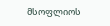მსოფლიოს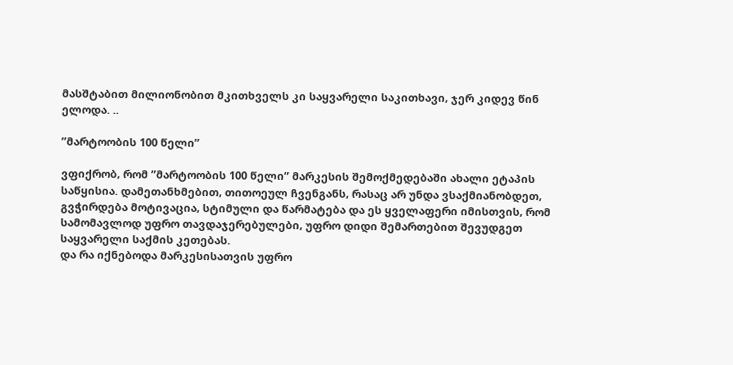მასშტაბით მილიონობით მკითხველს კი საყვარელი საკითხავი, ჯერ კიდევ წინ ელოდა. ..

”მარტოობის 100 წელი”

ვფიქრობ, რომ ”მარტოობის 100 წელი” მარკესის შემოქმედებაში ახალი ეტაპის საწყისია. დამეთანხმებით, თითოეულ ჩვენგანს, რასაც არ უნდა ვსაქმიანობდეთ, გვჭირდება მოტივაცია, სტიმული და წარმატება და ეს ყველაფერი იმისთვის, რომ სამომავლოდ უფრო თავდაჯერებულები, უფრო დიდი შემართებით შევუდგეთ საყვარელი საქმის კეთებას.
და რა იქნებოდა მარკესისათვის უფრო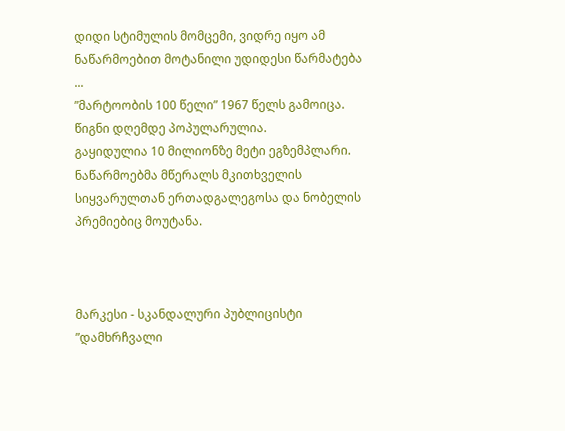დიდი სტიმულის მომცემი, ვიდრე იყო ამ ნაწარმოებით მოტანილი უდიდესი წარმატება ...
”მარტოობის 100 წელი” 1967 წელს გამოიცა.
წიგნი დღემდე პოპულარულია.
გაყიდულია 10 მილიონზე მეტი ეგზემპლარი.
ნაწარმოებმა მწერალს მკითხველის სიყვარულთან ერთადგალეგოსა და ნობელის პრემიებიც მოუტანა.



მარკესი - სკანდალური პუბლიცისტი
”დამხრჩვალი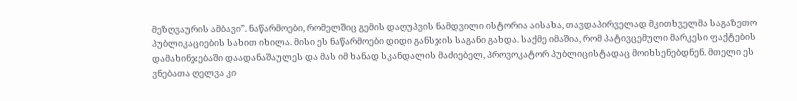მეზღვაურის ამბავი”. ნაწარმოები, რომელშიც გემის დაღუპვის ნამდვილი ისტორია აისახა, თავდაპირველად მკითხველმა საგაზეთო პუბლიკაციების სახით იხილა. მისი ეს ნაწარმოები დიდი განსჯის საგანი გახდა. საქმე იმაშია, რომ პატივცემული მარკესი ფაქტების დამახინჯებაში დაადანაშაულეს და მას იმ ხანად სკანდალის მაძიებელ, პროვოკატორ პუბლიცისტადაც მოიხსენებდნენ. მთელი ეს ვნებათა ღელვა კი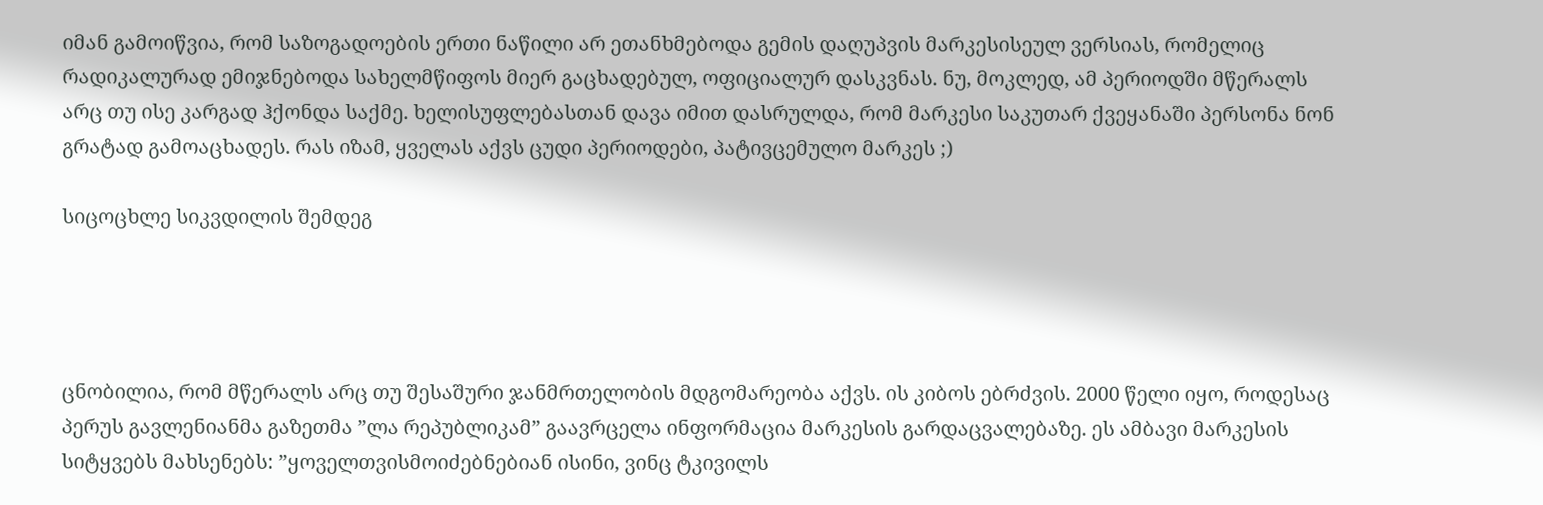იმან გამოიწვია, რომ საზოგადოების ერთი ნაწილი არ ეთანხმებოდა გემის დაღუპვის მარკესისეულ ვერსიას, რომელიც რადიკალურად ემიჯნებოდა სახელმწიფოს მიერ გაცხადებულ, ოფიციალურ დასკვნას. ნუ, მოკლედ, ამ პერიოდში მწერალს არც თუ ისე კარგად ჰქონდა საქმე. ხელისუფლებასთან დავა იმით დასრულდა, რომ მარკესი საკუთარ ქვეყანაში პერსონა ნონ გრატად გამოაცხადეს. რას იზამ, ყველას აქვს ცუდი პერიოდები, პატივცემულო მარკეს ;)

სიცოცხლე სიკვდილის შემდეგ




ცნობილია, რომ მწერალს არც თუ შესაშური ჯანმრთელობის მდგომარეობა აქვს. ის კიბოს ებრძვის. 2000 წელი იყო, როდესაც პერუს გავლენიანმა გაზეთმა ”ლა რეპუბლიკამ” გაავრცელა ინფორმაცია მარკესის გარდაცვალებაზე. ეს ამბავი მარკესის სიტყვებს მახსენებს: ”ყოველთვისმოიძებნებიან ისინი, ვინც ტკივილს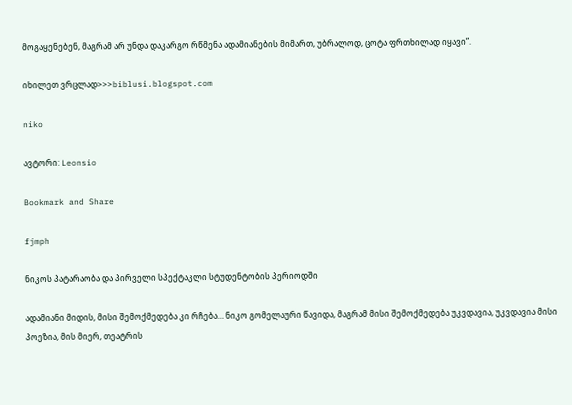მოგაყენებენ, მაგრამ არ უნდა დაკარგო რწმენა ადამიანების მიმართ, უბრალოდ, ცოტა ფრთხილად იყავი”.

იხილეთ ვრცლად>>>biblusi.blogspot.com

niko

ავტორი: Leonsio

Bookmark and Share

fjmph

ნიკოს პატარაობა და პირველი სპექტაკლი სტუდენტობის პერიოდში

ადამიანი მიდის, მისი შემოქმედება კი რჩება… ნიკო გომელაური წავიდა, მაგრამ მისი შემოქმედება უკვდავია, უკვდავია მისი პოეზია, მის მიერ, თეატრის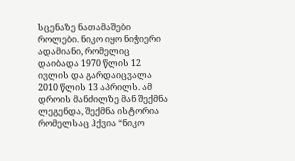სცენაზე ნათამაშები როლები. ნიკო იყო ნიჭიერი ადამიანი, რომელიც დაიბადა 1970 წლის 12 ივლის და გარდაიცვალა 2010 წლის 13 აპრილს. ამ დროის მანძილზე მან შექმნა ლეგენდა, შექმნა ისტორია რომელსაც ჰქვია “ნიკო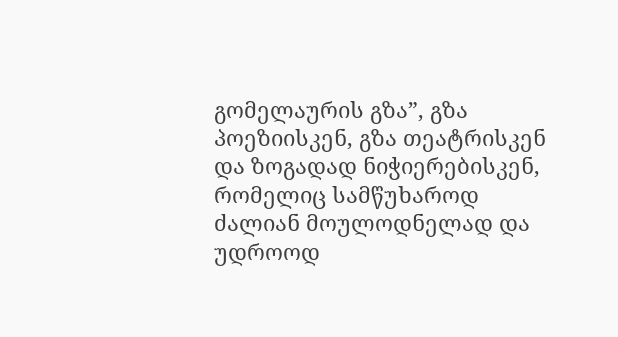გომელაურის გზა”, გზა პოეზიისკენ, გზა თეატრისკენ და ზოგადად ნიჭიერებისკენ, რომელიც სამწუხაროდ ძალიან მოულოდნელად და უდროოდ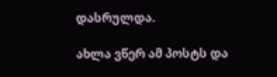დასრულდა.

ახლა ვწერ ამ პოსტს და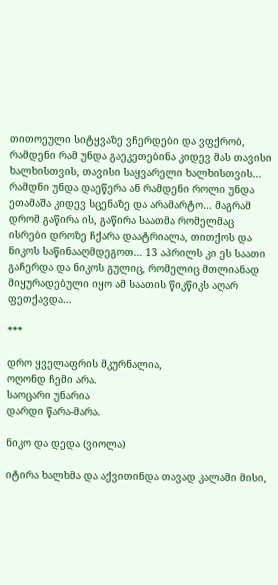თითოეული სიტყვაზე ვჩერდები და ვფქრობ, რამდენი რამ უნდა გაეკეთებინა კიდევ მას თავისი ხალხისთვის, თავისი საყვარელი ხალხისთვის… რამდნი უნდა დაეწერა ან რამდენი როლი უნდა ეთამაშა კიდევ სცენაზე და არამარტო… მაგრამ დრომ გაწირა ის, გაწირა საათმა რომელმაც ისრები დროზე ჩქარა დაატრიალა, თითქოს და ნიკოს საწინააღმდეგოთ… 13 აპრილს კი ეს საათი გაჩერდა და ნიკოს გულიც, რომელიც მთლიანად მიყურადებული იყო ამ საათის წიკწიკს აღარ ფეთქავდა…

***

დრო ყველაფრის მკურნალია,
ოღონდ ჩემი არა.
საოცარი უნარია
დარდი წარა-მარა.

ნიკო და დედა (ვიოლა)

იტირა ხალხმა და აქვითინდა თავად კალამი მისი,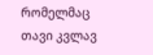რომელმაც თავი კვლავ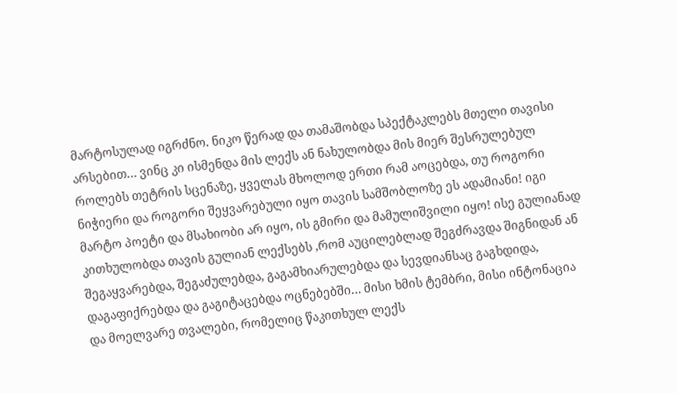მარტოსულად იგრძნო. ნიკო წერად და თამაშობდა სპექტაკლებს მთელი თავისი არსებით… ვინც კი ისმენდა მის ლექს ან ნახულობდა მის მიერ შესრულებულ როლებს თეტრის სცენაზე, ყველას მხოლოდ ერთი რამ აოცებდა, თუ როგორი ნიჭიერი და როგორი შეყვარებული იყო თავის სამშობლოზე ეს ადამიანი! იგი მარტო პოეტი და მსახიობი არ იყო, ის გმირი და მამულიშვილი იყო! ისე გულიანად კითხულობდა თავის გულიან ლექსებს ,რომ აუცილებლად შეგძრავდა შიგნიდან ან შეგაყვარებდა, შეგაძულებდა, გაგამხიარულებდა და სევდიანსაც გაგხდიდა, დაგაფიქრებდა და გაგიტაცებდა ოცნებებში… მისი ხმის ტემბრი, მისი ინტონაცია და მოელვარე თვალები, რომელიც წაკითხულ ლექს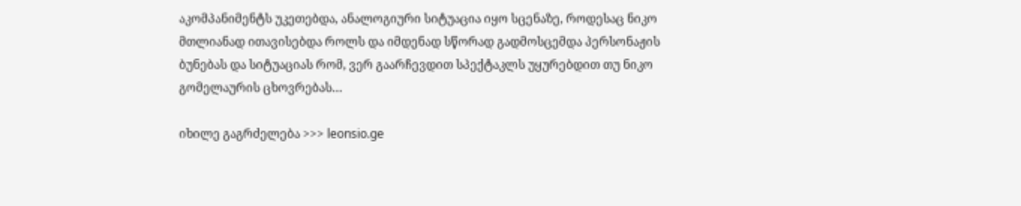აკომპანიმენტს უკეთებდა, ანალოგიური სიტუაცია იყო სცენაზე, როდესაც ნიკო მთლიანად ითავისებდა როლს და იმდენად სწორად გადმოსცემდა პერსონაჟის ბუნებას და სიტუაციას რომ, ვერ გაარჩევდით სპექტაკლს უყურებდით თუ ნიკო გომელაურის ცხოვრებას…

იხილე გაგრძელება >>> leonsio.ge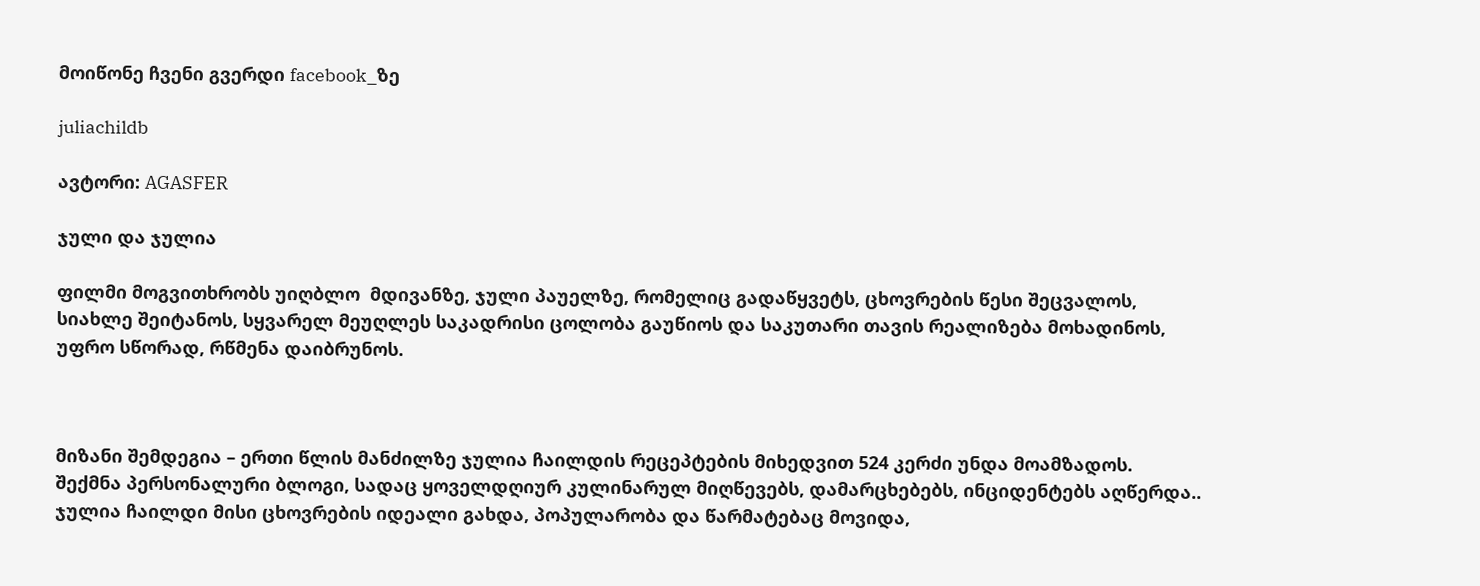მოიწონე ჩვენი გვერდი facebook_ზე

juliachildb

ავტორი: AGASFER

ჯული და ჯულია

ფილმი მოგვითხრობს უიღბლო  მდივანზე, ჯული პაუელზე, რომელიც გადაწყვეტს, ცხოვრების წესი შეცვალოს, სიახლე შეიტანოს, სყვარელ მეუღლეს საკადრისი ცოლობა გაუწიოს და საკუთარი თავის რეალიზება მოხადინოს, უფრო სწორად, რწმენა დაიბრუნოს.



მიზანი შემდეგია – ერთი წლის მანძილზე ჯულია ჩაილდის რეცეპტების მიხედვით 524 კერძი უნდა მოამზადოს.
შექმნა პერსონალური ბლოგი, სადაც ყოველდღიურ კულინარულ მიღწევებს, დამარცხებებს, ინციდენტებს აღწერდა..
ჯულია ჩაილდი მისი ცხოვრების იდეალი გახდა, პოპულარობა და წარმატებაც მოვიდა,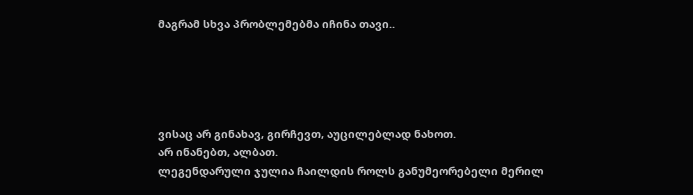მაგრამ სხვა პრობლემებმა იჩინა თავი..





ვისაც არ გინახავ, გირჩევთ, აუცილებლად ნახოთ.
არ ინანებთ, ალბათ.
ლეგენდარული ჯულია ჩაილდის როლს განუმეორებელი მერილ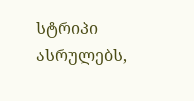სტრიპი ასრულებს,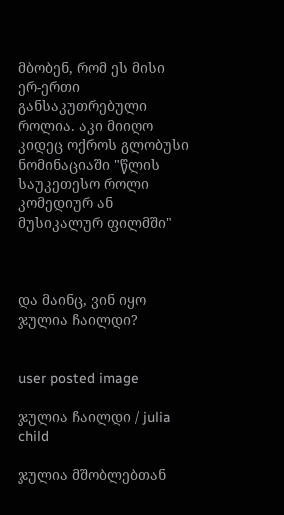მბობენ, რომ ეს მისი ერ-ერთი განსაკუთრებული როლია. აკი მიიღო კიდეც ოქროს გლობუსი ნომინაციაში "წლის საუკეთესო როლი კომედიურ ან მუსიკალურ ფილმში"



და მაინც, ვინ იყო ჯულია ჩაილდი?


user posted image

ჯულია ჩაილდი / julia child

ჯულია მშობლებთან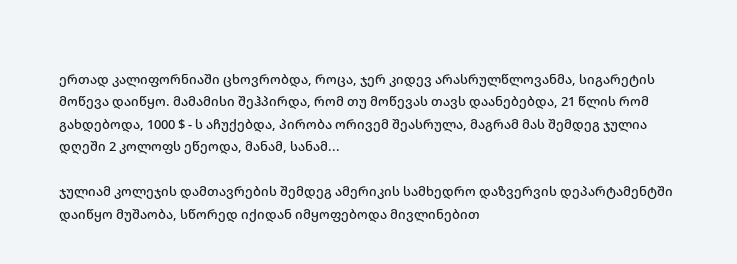ერთად კალიფორნიაში ცხოვრობდა, როცა, ჯერ კიდევ არასრულწლოვანმა, სიგარეტის მოწევა დაიწყო. მამამისი შეჰპირდა, რომ თუ მოწევას თავს დაანებებდა, 21 წლის რომ გახდებოდა, 1000 $ - ს აჩუქებდა, პირობა ორივემ შეასრულა, მაგრამ მას შემდეგ ჯულია დღეში 2 კოლოფს ეწეოდა, მანამ, სანამ...

ჯულიამ კოლეჯის დამთავრების შემდეგ ამერიკის სამხედრო დაზვერვის დეპარტამენტში დაიწყო მუშაობა, სწორედ იქიდან იმყოფებოდა მივლინებით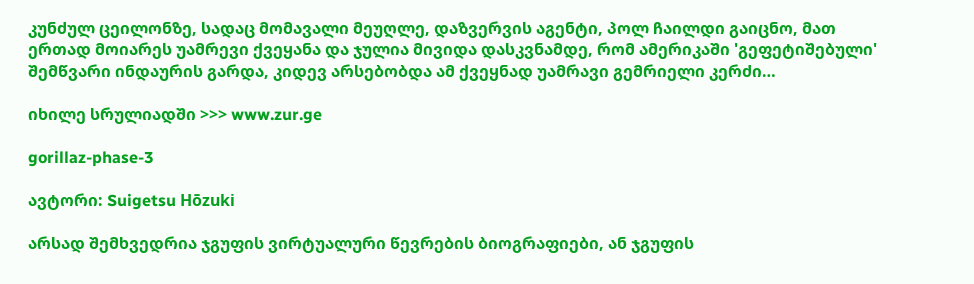კუნძულ ცეილონზე, სადაც მომავალი მეუღლე, დაზვერვის აგენტი, პოლ ჩაილდი გაიცნო, მათ ერთად მოიარეს უამრევი ქვეყანა და ჯულია მივიდა დასკვნამდე, რომ ამერიკაში 'გეფეტიშებული' შემწვარი ინდაურის გარდა, კიდევ არსებობდა ამ ქვეყნად უამრავი გემრიელი კერძი…

იხილე სრულიადში >>> www.zur.ge

gorillaz-phase-3

ავტორი: Suigetsu Hōzuki

არსად შემხვედრია ჯგუფის ვირტუალური წევრების ბიოგრაფიები, ან ჯგუფის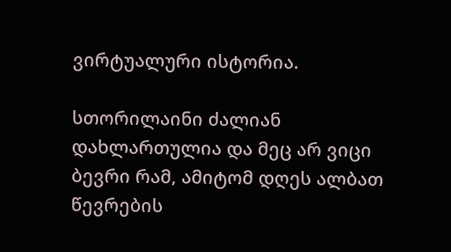ვირტუალური ისტორია.

სთორილაინი ძალიან დახლართულია და მეც არ ვიცი ბევრი რამ, ამიტომ დღეს ალბათ წევრების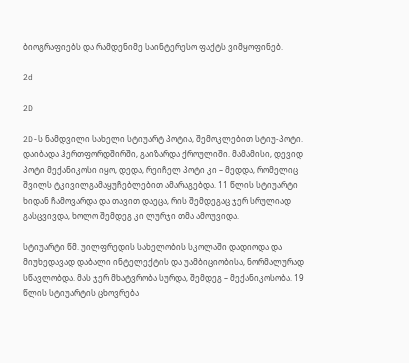ბიოგრაფიებს და რამდენიმე საინტერესო ფაქტს ვიმყოფინებ.

2d

2D

2D-ს ნამდვილი სახელი სტიუარტ პოტია, შემოკლებით სტიუ-პოტი. დაიბადა ჰერთფორდშირში, გაიზარდა ქროულიში. მამამისი, დევიდ პოტი მექანიკოსი იყო, დედა, რეიჩელ პოტი კი – მედდა, რომელიც შვილს ტკივილგამაყუჩებლებით ამარაგებდა. 11 წლის სტიუარტი ხიდან ჩამოვარდა და თავით დაეცა, რის შემდეგაც ჯერ სრულიად გასცვივდა, ხოლო შემდეგ კი ლურჯი თმა ამოუვიდა.

სტიუარტი წმ. უილფრედის სახელობის სკოლაში დადიოდა და მიუხედავად დაბალი ინტელექტის და უამბიციობისა, ნორმალურად სწავლობდა. მას ჯერ მხატვრობა სურდა, შემდეგ – მექანიკოსობა. 19 წლის სტიუარტის ცხოვრება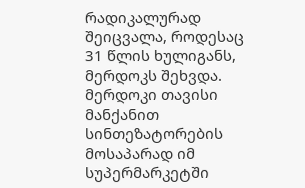რადიკალურად შეიცვალა, როდესაც 31 წლის ხულიგანს, მერდოკს შეხვდა. მერდოკი თავისი მანქანით სინთეზატორების მოსაპარად იმ სუპერმარკეტში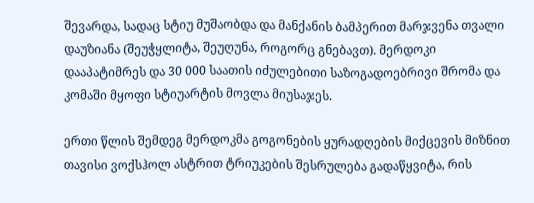შევარდა, სადაც სტიუ მუშაობდა და მანქანის ბამპერით მარჯვენა თვალი დაუზიანა (შეუჭყლიტა, შეუღუნა, როგორც გნებავთ). მერდოკი დააპატიმრეს და 30 000 საათის იძულებითი საზოგადოებრივი შრომა და კომაში მყოფი სტიუარტის მოვლა მიუსაჯეს.

ერთი წლის შემდეგ მერდოკმა გოგონების ყურადღების მიქცევის მიზნით თავისი ვოქსჰოლ ასტრით ტრიუკების შესრულება გადაწყვიტა, რის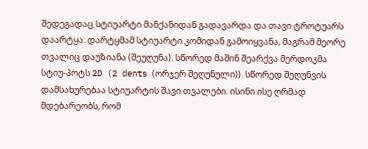შედეგადაც სტიუარტი მანქანიდან გადავარდა და თავი ტროტუარს დაარტყა. დარტყმამ სტიუარტი კომიდან გამოიყვანა, მაგრამ მეორე თვალიც დაუზიანა (შეუღუნა). სწორედ მაშინ შეარქვა მერდოკმა სტიუ-პოტს 2D (2 dents (ორჯერ შეღუნული)). სწორედ შეღუნვის დამსახურებაა სტიუარტის შავი თვალები. ისინი ისე ღრმად მდებარეობს, რომ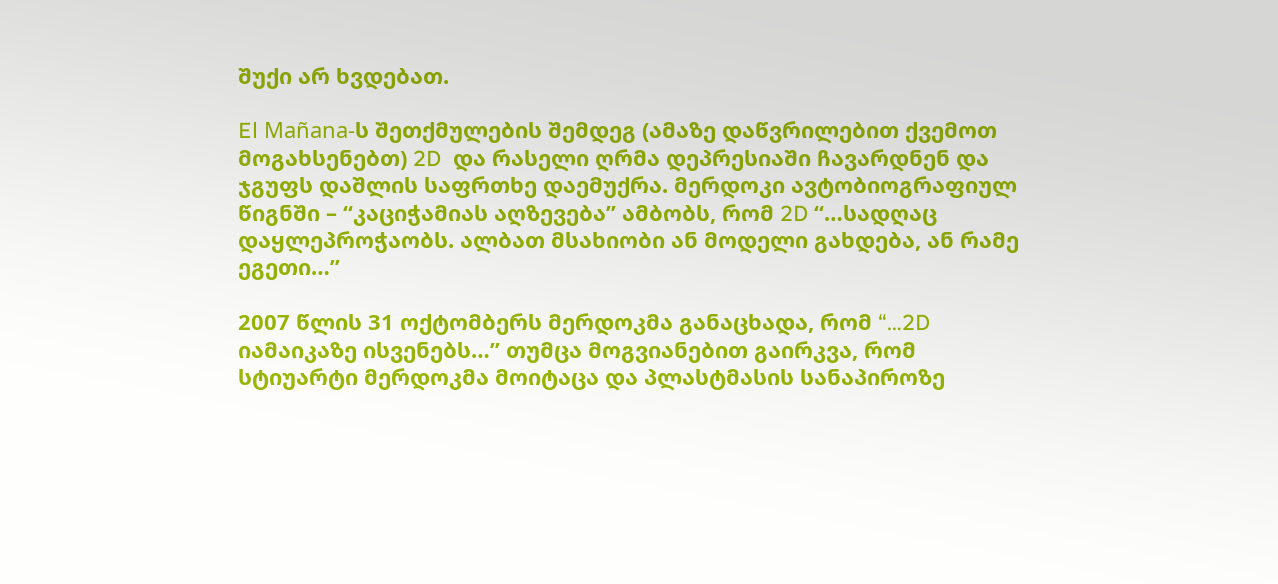შუქი არ ხვდებათ.

El Mañana-ს შეთქმულების შემდეგ (ამაზე დაწვრილებით ქვემოთ მოგახსენებთ) 2D  და რასელი ღრმა დეპრესიაში ჩავარდნენ და ჯგუფს დაშლის საფრთხე დაემუქრა. მერდოკი ავტობიოგრაფიულ წიგნში – “კაციჭამიას აღზევება” ამბობს, რომ 2D “…სადღაც დაყლეპროჭაობს. ალბათ მსახიობი ან მოდელი გახდება, ან რამე ეგეთი…”

2007 წლის 31 ოქტომბერს მერდოკმა განაცხადა, რომ “…2D იამაიკაზე ისვენებს…” თუმცა მოგვიანებით გაირკვა, რომ სტიუარტი მერდოკმა მოიტაცა და პლასტმასის სანაპიროზე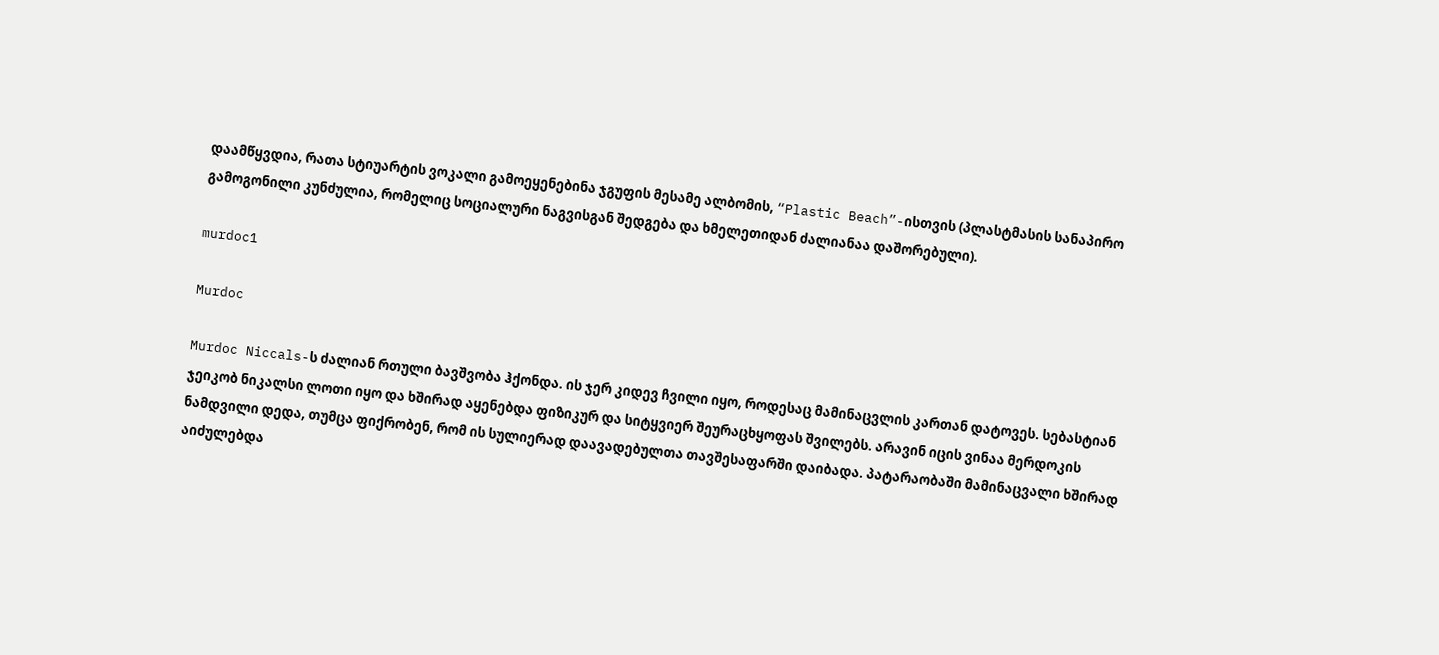დაამწყვდია, რათა სტიუარტის ვოკალი გამოეყენებინა ჯგუფის მესამე ალბომის, “Plastic Beach”-ისთვის (პლასტმასის სანაპირო გამოგონილი კუნძულია, რომელიც სოციალური ნაგვისგან შედგება და ხმელეთიდან ძალიანაა დაშორებული).

murdoc1

Murdoc

Murdoc Niccals-ს ძალიან რთული ბავშვობა ჰქონდა. ის ჯერ კიდევ ჩვილი იყო, როდესაც მამინაცვლის კართან დატოვეს. სებასტიან ჯეიკობ ნიკალსი ლოთი იყო და ხშირად აყენებდა ფიზიკურ და სიტყვიერ შეურაცხყოფას შვილებს. არავინ იცის ვინაა მერდოკის ნამდვილი დედა, თუმცა ფიქრობენ, რომ ის სულიერად დაავადებულთა თავშესაფარში დაიბადა. პატარაობაში მამინაცვალი ხშირად აიძულებდა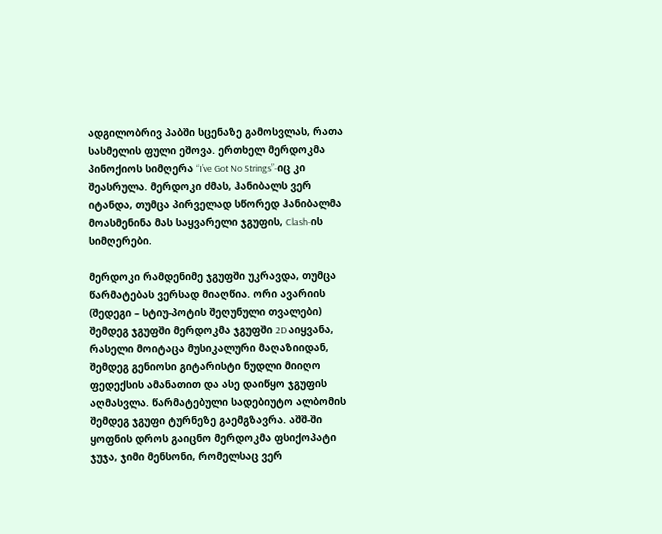ადგილობრივ პაბში სცენაზე გამოსვლას, რათა სასმელის ფული ეშოვა. ერთხელ მერდოკმა პინოქიოს სიმღერა “I’ve Got No Strings”-იც კი შეასრულა. მერდოკი ძმას, ჰანიბალს ვერ იტანდა, თუმცა პირველად სწორედ ჰანიბალმა მოასმენინა მას საყვარელი ჯგუფის, Clash-ის სიმღერები.

მერდოკი რამდენიმე ჯგუფში უკრავდა, თუმცა წარმატებას ვერსად მიაღწია. ორი ავარიის (შედეგი – სტიუ-პოტის შეღუნული თვალები) შემდეგ ჯგუფში მერდოკმა ჯგუფში 2D აიყვანა, რასელი მოიტაცა მუსიკალური მაღაზიიდან, შემდეგ გენიოსი გიტარისტი ნუდლი მიიღო ფედექსის ამანათით და ასე დაიწყო ჯგუფის აღმასვლა. წარმატებული სადებიუტო ალბომის შემდეგ ჯგუფი ტურნეზე გაემგზავრა. აშშ-ში ყოფნის დროს გაიცნო მერდოკმა ფსიქოპატი ჯუჯა, ჯიმი მენსონი, რომელსაც ვერ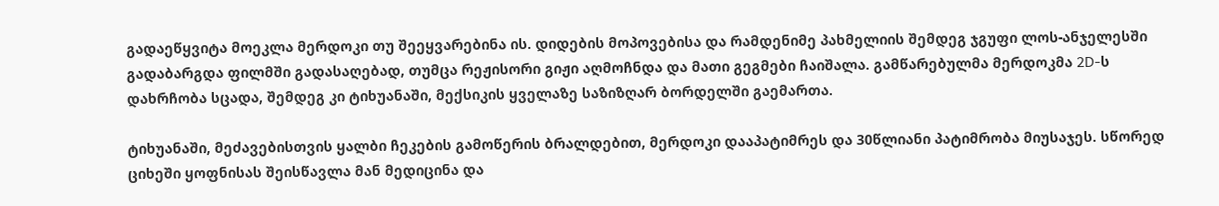გადაეწყვიტა მოეკლა მერდოკი თუ შეეყვარებინა ის. დიდების მოპოვებისა და რამდენიმე პახმელიის შემდეგ ჯგუფი ლოს-ანჯელესში გადაბარგდა ფილმში გადასაღებად, თუმცა რეჟისორი გიჟი აღმოჩნდა და მათი გეგმები ჩაიშალა. გამწარებულმა მერდოკმა 2D-ს დახრჩობა სცადა, შემდეგ კი ტიხუანაში, მექსიკის ყველაზე საზიზღარ ბორდელში გაემართა.

ტიხუანაში, მეძავებისთვის ყალბი ჩეკების გამოწერის ბრალდებით, მერდოკი დააპატიმრეს და 30წლიანი პატიმრობა მიუსაჯეს. სწორედ ციხეში ყოფნისას შეისწავლა მან მედიცინა და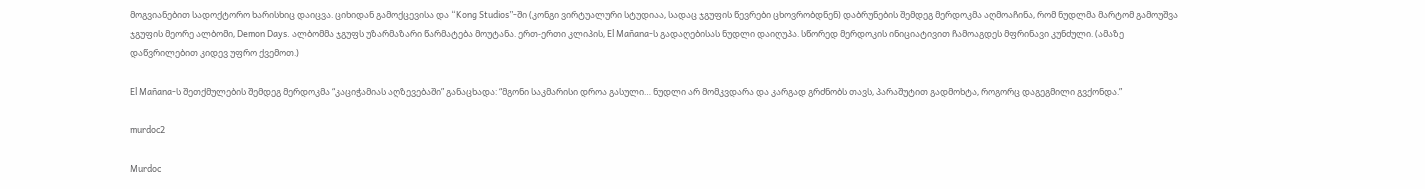მოგვიანებით სადოქტორო ხარისხიც დაიცვა. ციხიდან გამოქცევისა და “Kong Studios”-ში (კონგი ვირტუალური სტუდიაა, სადაც ჯგუფის წევრები ცხოვრობდნენ) დაბრუნების შემდეგ მერდოკმა აღმოაჩინა, რომ ნუდლმა მარტომ გამოუშვა ჯგუფის მეორე ალბომი, Demon Days. ალბომმა ჯგუფს უზარმაზარი წარმატება მოუტანა. ერთ-ერთი კლიპის, El Mañana-ს გადაღებისას ნუდლი დაიღუპა. სწორედ მერდოკის ინიციატივით ჩამოაგდეს მფრინავი კუნძული. (ამაზე დაწვრილებით კიდევ უფრო ქვემოთ.)

El Mañana-ს შეთქმულების შემდეგ მერდოკმა “კაციჭამიას აღზევებაში” განაცხადა: “მგონი საკმარისი დროა გასული… ნუდლი არ მომკვდარა და კარგად გრძნობს თავს, პარაშუტით გადმოხტა, როგორც დაგეგმილი გვქონდა.”

murdoc2

Murdoc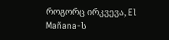როგორც ირკვევა, El Mañana-ს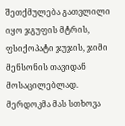შეთქმულება გათვლილი იყო ჯგუფის მტრის, ფსიქოპატი ჯუჯის, ჯიმი მენსონის თავიდან მოსაცილებლად. მერდოკმა მას სთხოვა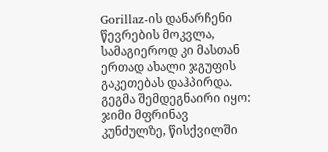Gorillaz-ის დანარჩენი წევრების მოკვლა, სამაგიეროდ კი მასთან ერთად ახალი ჯგუფის გაკეთებას დაჰპირდა. გეგმა შემდეგნაირი იყო: ჯიმი მფრინავ კუნძულზე, წისქვილში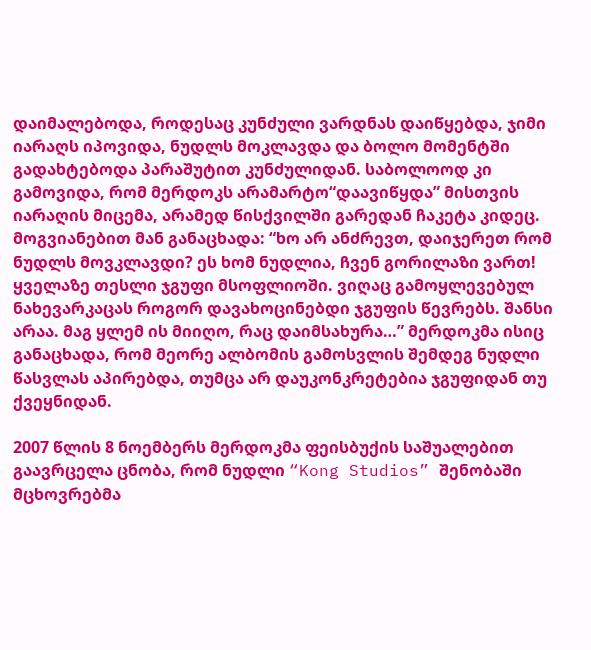დაიმალებოდა, როდესაც კუნძული ვარდნას დაიწყებდა, ჯიმი იარაღს იპოვიდა, ნუდლს მოკლავდა და ბოლო მომენტში გადახტებოდა პარაშუტით კუნძულიდან. საბოლოოდ კი გამოვიდა, რომ მერდოკს არამარტო“დაავიწყდა” მისთვის იარაღის მიცემა, არამედ წისქვილში გარედან ჩაკეტა კიდეც. მოგვიანებით მან განაცხადა: “ხო არ ანძრევთ, დაიჯერეთ რომ ნუდლს მოვკლავდი? ეს ხომ ნუდლია, ჩვენ გორილაზი ვართ! ყველაზე თესლი ჯგუფი მსოფლიოში. ვიღაც გამოყლევებულ ნახევარკაცას როგორ დავახოცინებდი ჯგუფის წევრებს. შანსი არაა. მაგ ყლემ ის მიიღო, რაც დაიმსახურა…” მერდოკმა ისიც განაცხადა, რომ მეორე ალბომის გამოსვლის შემდეგ ნუდლი წასვლას აპირებდა, თუმცა არ დაუკონკრეტებია ჯგუფიდან თუ ქვეყნიდან.

2007 წლის 8 ნოემბერს მერდოკმა ფეისბუქის საშუალებით გაავრცელა ცნობა, რომ ნუდლი “Kong Studios” შენობაში მცხოვრებმა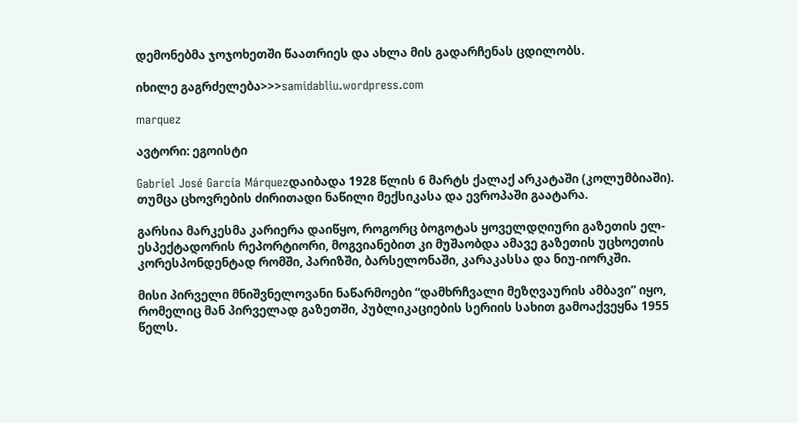დემონებმა ჯოჯოხეთში წაათრიეს და ახლა მის გადარჩენას ცდილობს.

იხილე გაგრძელება>>>samidabliu.wordpress.com

marquez

ავტორი: ეგოისტი

Gabriel José García Márquezდაიბადა 1928 წლის 6 მარტს ქალაქ არკატაში (კოლუმბიაში). თუმცა ცხოვრების ძირითადი ნაწილი მექსიკასა და ევროპაში გაატარა.

გარსია მარკესმა კარიერა დაიწყო, როგორც ბოგოტას ყოველდღიური გაზეთის ელ-ესპექტადორის რეპორტიორი, მოგვიანებით კი მუშაობდა ამავე გაზეთის უცხოეთის კორესპონდენტად რომში, პარიზში, ბარსელონაში, კარაკასსა და ნიუ-იორკში.

მისი პირველი მნიშვნელოვანი ნაწარმოები “დამხრჩვალი მეზღვაურის ამბავი” იყო, რომელიც მან პირველად გაზეთში, პუბლიკაციების სერიის სახით გამოაქვეყნა 1955 წელს.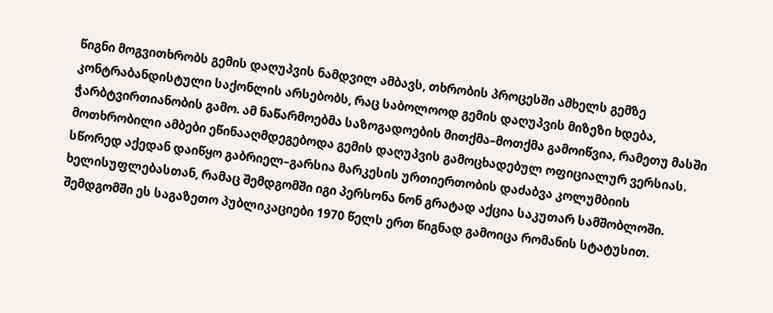წიგნი მოგვითხრობს გემის დაღუპვის ნამდვილ ამბავს, თხრობის პროცესში ამხელს გემზე კონტრაბანდისტული საქონლის არსებობს, რაც საბოლოოდ გემის დაღუპვის მიზეზი ხდება, ჭარბტვირთიანობის გამო. ამ ნაწარმოებმა საზოგადოების მითქმა–მოთქმა გამოიწვია, რამეთუ მასში მოთხრობილი ამბები ეწინააღმდეგებოდა გემის დაღუპვის გამოცხადებულ ოფიციალურ ვერსიას. სწორედ აქედან დაიწყო გაბრიელ–გარსია მარკესის ურთიერთობის დაძაბვა კოლუმბიის ხელისუფლებასთან, რამაც შემდგომში იგი პერსონა ნონ გრატად აქცია საკუთარ სამშობლოში. შემდგომში ეს საგაზეთო პუბლიკაციები 1970 წელს ერთ წიგნად გამოიცა რომანის სტატუსით.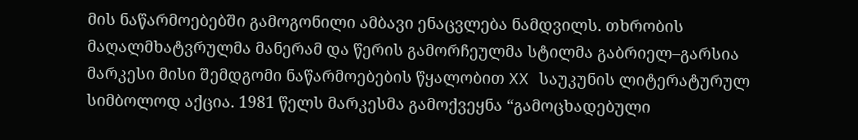მის ნაწარმოებებში გამოგონილი ამბავი ენაცვლება ნამდვილს. თხრობის მაღალმხატვრულმა მანერამ და წერის გამორჩეულმა სტილმა გაბრიელ–გარსია მარკესი მისი შემდგომი ნაწარმოებების წყალობით XX საუკუნის ლიტერატურულ სიმბოლოდ აქცია. 1981 წელს მარკესმა გამოქვეყნა “გამოცხადებული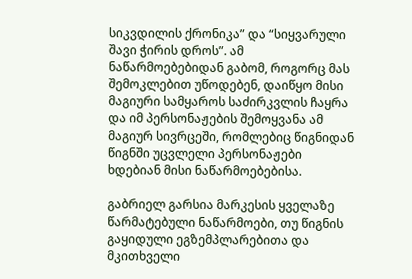სიკვდილის ქრონიკა” და “სიყვარული შავი ჭირის დროს”. ამ ნაწარმოებებიდან გაბომ, როგორც მას შემოკლებით უწოდებენ, დაიწყო მისი მაგიური სამყაროს საძირკვლის ჩაყრა და იმ პერსონაჟების შემოყვანა ამ მაგიურ სივრცეში, რომლებიც წიგნიდან წიგნში უცვლელი პერსონაჟები ხდებიან მისი ნაწარმოებებისა.

გაბრიელ გარსია მარკესის ყველაზე წარმატებული ნაწარმოები, თუ წიგნის გაყიდული ეგზემპლარებითა და მკითხველი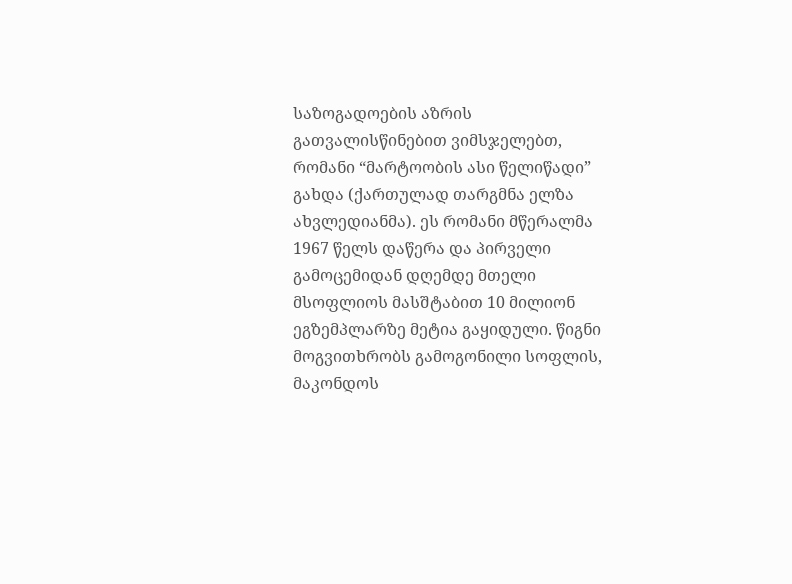საზოგადოების აზრის გათვალისწინებით ვიმსჯელებთ, რომანი “მარტოობის ასი წელიწადი” გახდა (ქართულად თარგმნა ელზა ახვლედიანმა). ეს რომანი მწერალმა 1967 წელს დაწერა და პირველი გამოცემიდან დღემდე მთელი მსოფლიოს მასშტაბით 10 მილიონ ეგზემპლარზე მეტია გაყიდული. წიგნი მოგვითხრობს გამოგონილი სოფლის, მაკონდოს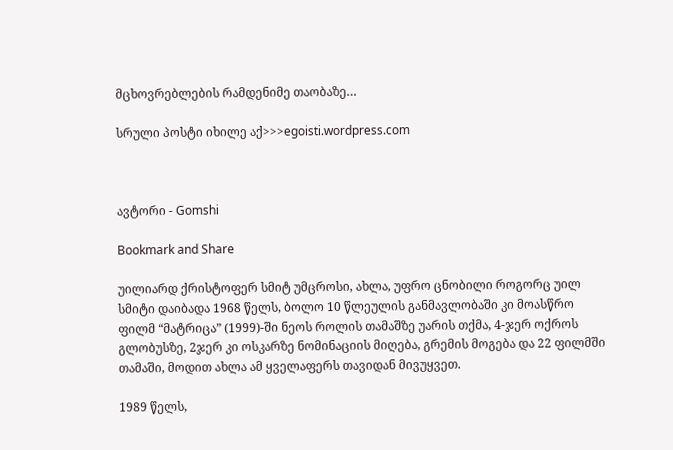მცხოვრებლების რამდენიმე თაობაზე…

სრული პოსტი იხილე აქ>>>egoisti.wordpress.com



ავტორი - Gomshi

Bookmark and Share

უილიარდ ქრისტოფერ სმიტ უმცროსი, ახლა, უფრო ცნობილი როგორც უილ სმიტი დაიბადა 1968 წელს, ბოლო 10 წლეულის განმავლობაში კი მოასწრო ფილმ “მატრიცა” (1999)-ში ნეოს როლის თამაშზე უარის თქმა, 4-ჯერ ოქროს გლობუსზე, 2ჯერ კი ოსკარზე ნომინაციის მიღება, გრემის მოგება და 22 ფილმში თამაში, მოდით ახლა ამ ყველაფერს თავიდან მივუყვეთ.

1989 წელს,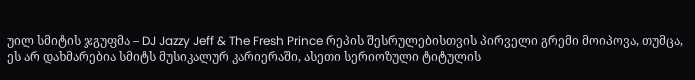უილ სმიტის ჯგუფმა – DJ Jazzy Jeff & The Fresh Prince რეპის შესრულებისთვის პირველი გრემი მოიპოვა, თუმცა, ეს არ დახმარებია სმიტს მუსიკალურ კარიერაში, ასეთი სერიოზული ტიტულის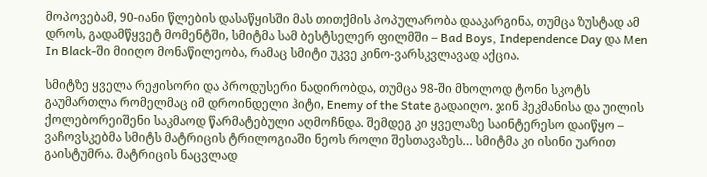მოპოვებამ, 90-იანი წლების დასაწყისში მას თითქმის პოპულარობა დააკარგინა, თუმცა ზუსტად ამ დროს, გადამწყვეტ მომენტში, სმიტმა სამ ბესტსელერ ფილმში – Bad Boys, Independence Day და Men In Black-ში მიიღო მონაწილეობა, რამაც სმიტი უკვე კინო-ვარსკვლავად აქცია.

სმიტზე ყველა რეჟისორი და პროდუსერი ნადირობდა, თუმცა 98-ში მხოლოდ ტონი სკოტს გაუმართლა რომელმაც იმ დროინდელი ჰიტი, Enemy of the State გადაიღო. ჯინ ჰეკმანისა და უილის ქოლებორეიშენი საკმაოდ წარმატებული აღმოჩნდა. შემდეგ კი ყველაზე საინტერესო დაიწყო – ვაჩოვსკებმა სმიტს მატრიცის ტრილოგიაში ნეოს როლი შესთავაზეს… სმიტმა კი ისინი უარით გაისტუმრა. მატრიცის ნაცვლად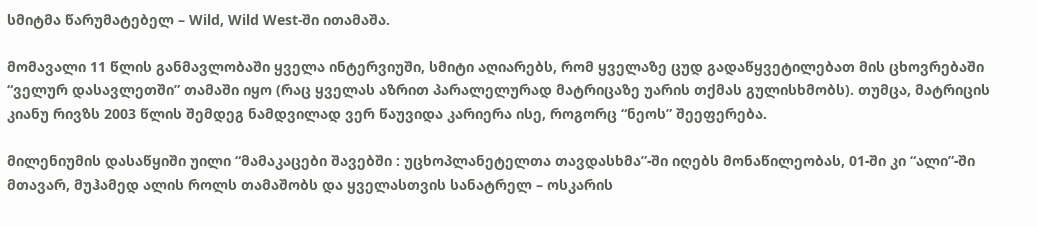სმიტმა წარუმატებელ – Wild, Wild West-ში ითამაშა.

მომავალი 11 წლის განმავლობაში ყველა ინტერვიუში, სმიტი აღიარებს, რომ ყველაზე ცუდ გადაწყვეტილებათ მის ცხოვრებაში “ველურ დასავლეთში” თამაში იყო (რაც ყველას აზრით პარალელურად მატრიცაზე უარის თქმას გულისხმობს). თუმცა, მატრიცის კიანუ რივზს 2003 წლის შემდეგ ნამდვილად ვერ წაუვიდა კარიერა ისე, როგორც “ნეოს” შეეფერება.

მილენიუმის დასაწყიში უილი “მამაკაცები შავებში : უცხოპლანეტელთა თავდასხმა”-ში იღებს მონაწილეობას, 01-ში კი “ალი”-ში მთავარ, მუჰამედ ალის როლს თამაშობს და ყველასთვის სანატრელ – ოსკარის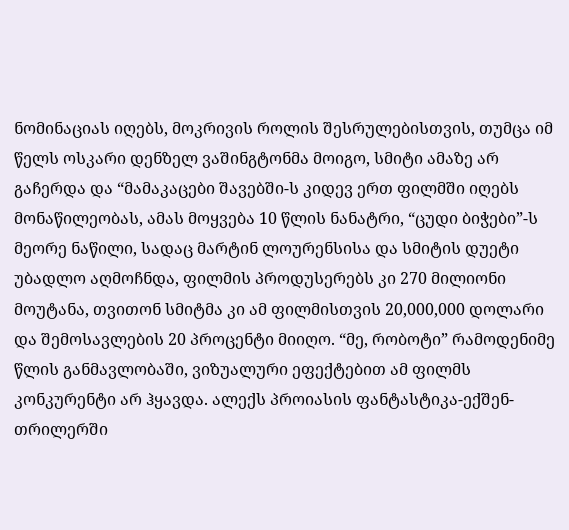ნომინაციას იღებს, მოკრივის როლის შესრულებისთვის, თუმცა იმ წელს ოსკარი დენზელ ვაშინგტონმა მოიგო, სმიტი ამაზე არ გაჩერდა და “მამაკაცები შავებში-ს კიდევ ერთ ფილმში იღებს მონაწილეობას, ამას მოყვება 10 წლის ნანატრი, “ცუდი ბიჭები”-ს მეორე ნაწილი, სადაც მარტინ ლოურენსისა და სმიტის დუეტი უბადლო აღმოჩნდა, ფილმის პროდუსერებს კი 270 მილიონი მოუტანა, თვითონ სმიტმა კი ამ ფილმისთვის 20,000,000 დოლარი და შემოსავლების 20 პროცენტი მიიღო. “მე, რობოტი” რამოდენიმე წლის განმავლობაში, ვიზუალური ეფექტებით ამ ფილმს კონკურენტი არ ჰყავდა. ალექს პროიასის ფანტასტიკა-ექშენ-თრილერში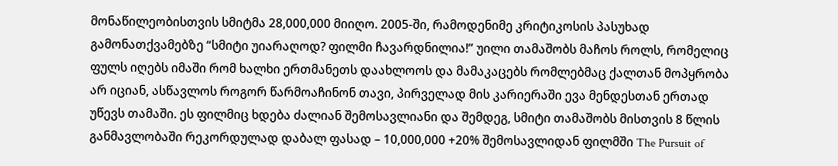მონაწილეობისთვის სმიტმა 28,000,000 მიიღო. 2005-ში, რამოდენიმე კრიტიკოსის პასუხად გამონათქვამებზე “სმიტი უიარაღოდ? ფილმი ჩავარდნილია!” უილი თამაშობს მაჩოს როლს, რომელიც ფულს იღებს იმაში რომ ხალხი ერთმანეთს დაახლოოს და მამაკაცებს რომლებმაც ქალთან მოპყრობა არ იციან, ასწავლოს როგორ წარმოაჩინონ თავი, პირველად მის კარიერაში ევა მენდესთან ერთად უწევს თამაში. ეს ფილმიც ხდება ძალიან შემოსავლიანი და შემდეგ, სმიტი თამაშობს მისთვის 8 წლის განმავლობაში რეკორდულად დაბალ ფასად – 10,000,000 +20% შემოსავლიდან ფილმში The Pursuit of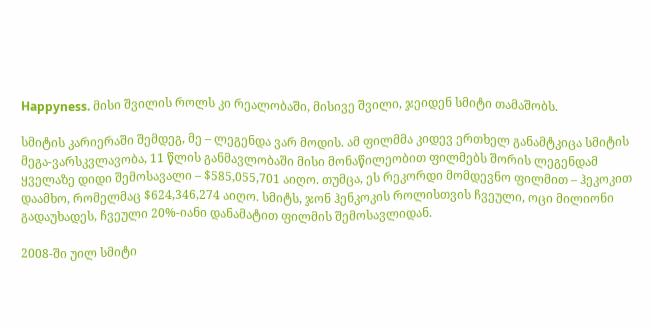Happyness. მისი შვილის როლს კი რეალობაში, მისივე შვილი, ჯეიდენ სმიტი თამაშობს.

სმიტის კარიერაში შემდეგ, მე – ლეგენდა ვარ მოდის. ამ ფილმმა კიდევ ერთხელ განამტკიცა სმიტის მეგა-ვარსკვლავობა, 11 წლის განმავლობაში მისი მონაწილეობით ფილმებს შორის ლეგენდამ ყველაზე დიდი შემოსავალი – $585,055,701 აიღო. თუმცა, ეს რეკორდი მომდევნო ფილმით – ჰეკოკით დაამხო, რომელმაც $624,346,274 აიღო. სმიტს, ჯონ ჰენკოკის როლისთვის ჩვეული, ოცი მილიონი გადაუხადეს, ჩვეული 20%-იანი დანამატით ფილმის შემოსავლიდან.

2008-ში უილ სმიტი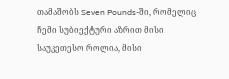თამაშობს Seven Pounds-ში, რომელიც ჩემი სუბიექტური აზრით მისი საუკეთესო როლია, მისი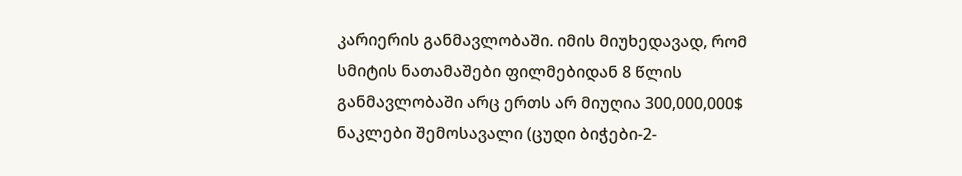კარიერის განმავლობაში. იმის მიუხედავად, რომ სმიტის ნათამაშები ფილმებიდან 8 წლის განმავლობაში არც ერთს არ მიუღია 300,000,000$ ნაკლები შემოსავალი (ცუდი ბიჭები-2-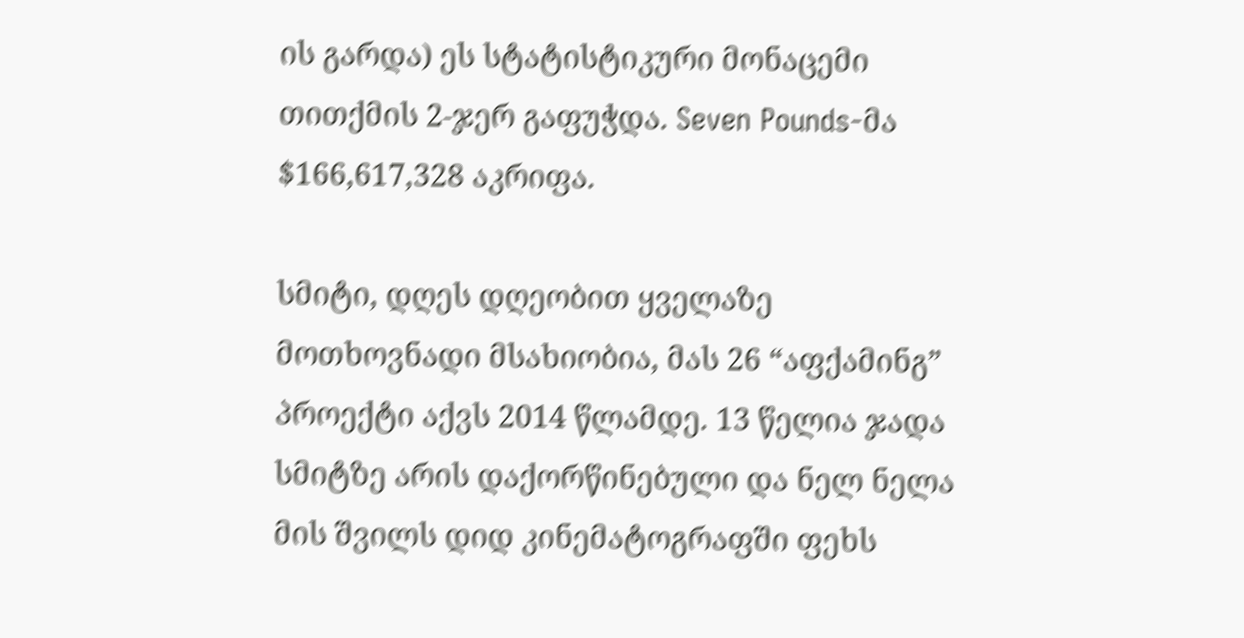ის გარდა) ეს სტატისტიკური მონაცემი თითქმის 2-ჯერ გაფუჭდა. Seven Pounds-მა $166,617,328 აკრიფა.

სმიტი, დღეს დღეობით ყველაზე მოთხოვნადი მსახიობია, მას 26 “აფქამინგ” პროექტი აქვს 2014 წლამდე. 13 წელია ჯადა სმიტზე არის დაქორწინებული და ნელ ნელა მის შვილს დიდ კინემატოგრაფში ფეხს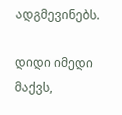ადგმევინებს.

დიდი იმედი მაქვს,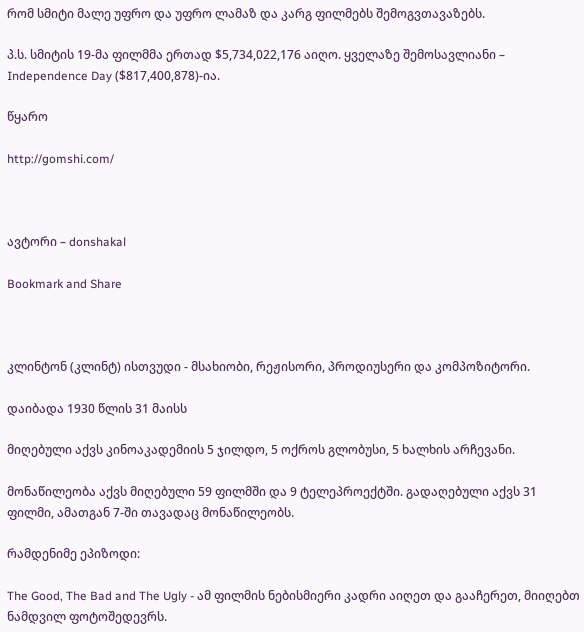რომ სმიტი მალე უფრო და უფრო ლამაზ და კარგ ფილმებს შემოგვთავაზებს.

პ.ს. სმიტის 19-მა ფილმმა ერთად $5,734,022,176 აიღო. ყველაზე შემოსავლიანი – Independence Day ($817,400,878)-ია.

წყარო

http://gomshi.com/



ავტორი – donshakal

Bookmark and Share



კლინტონ (კლინტ) ისთვუდი - მსახიობი, რეჟისორი, პროდიუსერი და კომპოზიტორი.

დაიბადა 1930 წლის 31 მაისს

მიღებული აქვს კინოაკადემიის 5 ჯილდო, 5 ოქროს გლობუსი, 5 ხალხის არჩევანი.

მონაწილეობა აქვს მიღებული 59 ფილმში და 9 ტელეპროექტში. გადაღებული აქვს 31 ფილმი, ამათგან 7-ში თავადაც მონაწილეობს.

რამდენიმე ეპიზოდი:

The Good, The Bad and The Ugly - ამ ფილმის ნებისმიერი კადრი აიღეთ და გააჩერეთ, მიიღებთ ნამდვილ ფოტოშედევრს.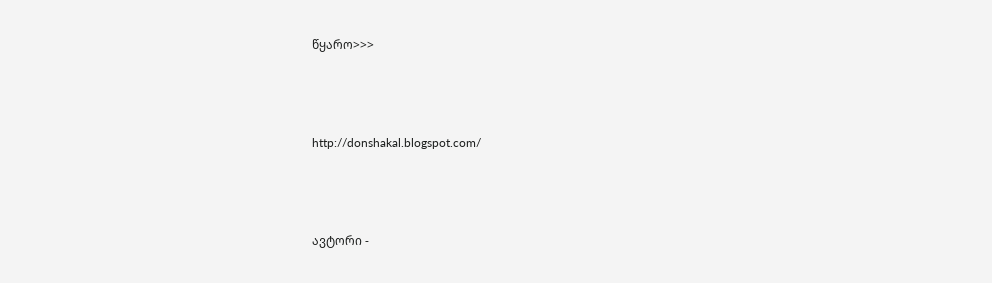წყარო>>>



http://donshakal.blogspot.com/



ავტორი -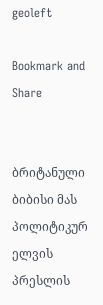geoleft

Bookmark and Share


ბრიტანული ბიბისი მას  პოლიტიკურ ელვის პრესლის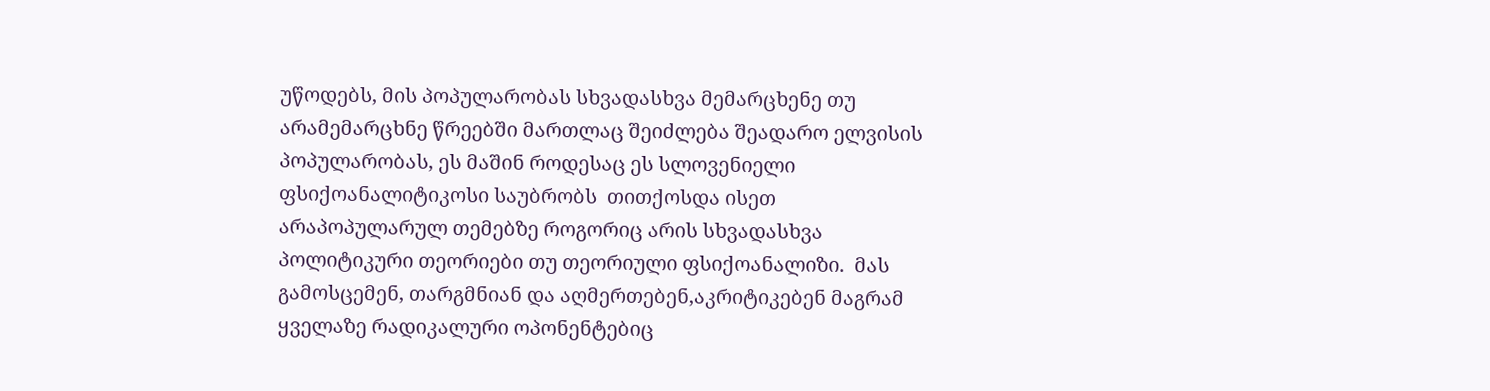უწოდებს, მის პოპულარობას სხვადასხვა მემარცხენე თუ არამემარცხნე წრეებში მართლაც შეიძლება შეადარო ელვისის პოპულარობას, ეს მაშინ როდესაც ეს სლოვენიელი ფსიქოანალიტიკოსი საუბრობს  თითქოსდა ისეთ  არაპოპულარულ თემებზე როგორიც არის სხვადასხვა პოლიტიკური თეორიები თუ თეორიული ფსიქოანალიზი.  მას გამოსცემენ, თარგმნიან და აღმერთებენ,აკრიტიკებენ მაგრამ  ყველაზე რადიკალური ოპონენტებიც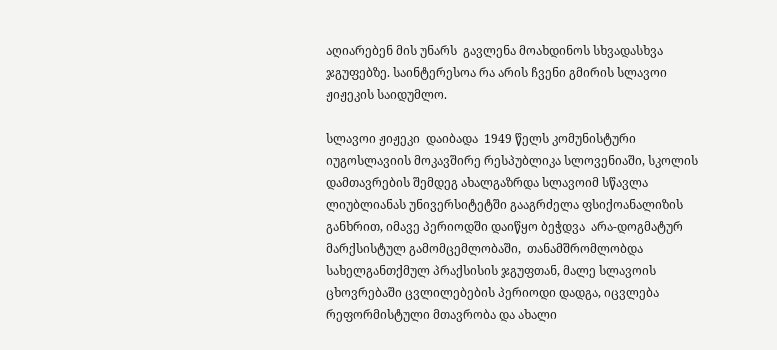აღიარებენ მის უნარს  გავლენა მოახდინოს სხვადასხვა  ჯგუფებზე. საინტერესოა რა არის ჩვენი გმირის სლავოი ჟიჟეკის საიდუმლო.

სლავოი ჟიჟეკი  დაიბადა  1949 წელს კომუნისტური იუგოსლავიის მოკავშირე რესპუბლიკა სლოვენიაში, სკოლის დამთავრების შემდეგ ახალგაზრდა სლავოიმ სწავლა ლიუბლიანას უნივერსიტეტში გააგრძელა ფსიქოანალიზის განხრით, იმავე პერიოდში დაიწყო ბეჭდვა  არა-დოგმატურ მარქსისტულ გამომცემლობაში,  თანამშრომლობდა სახელგანთქმულ პრაქსისის ჯგუფთან, მალე სლავოის ცხოვრებაში ცვლილებების პერიოდი დადგა, იცვლება  რეფორმისტული მთავრობა და ახალი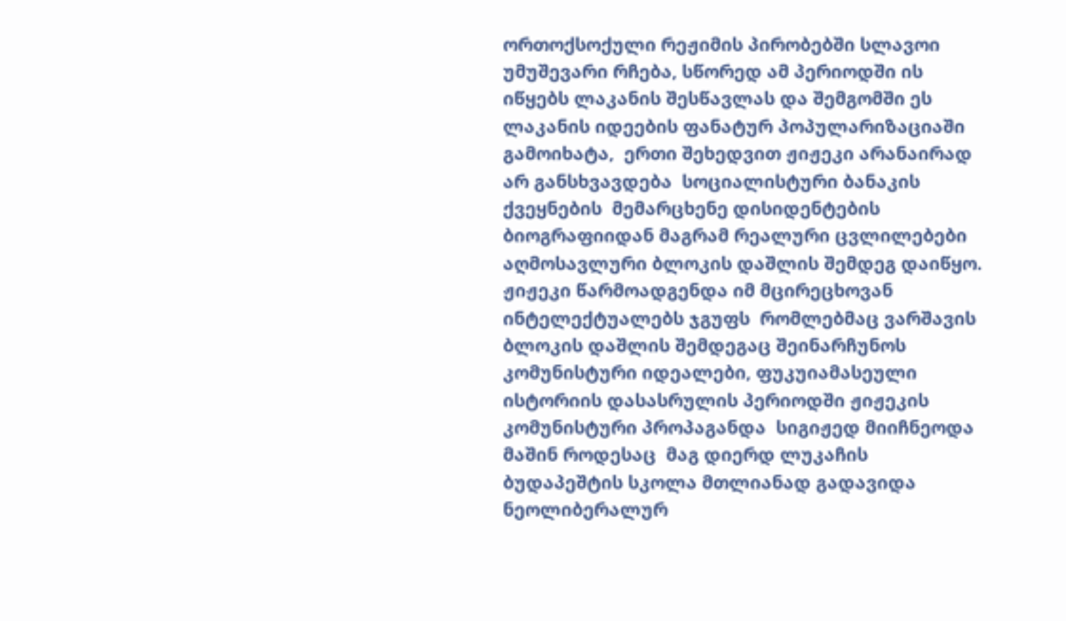ორთოქსოქული რეჟიმის პირობებში სლავოი უმუშევარი რჩება, სწორედ ამ პერიოდში ის იწყებს ლაკანის შესწავლას და შემგომში ეს ლაკანის იდეების ფანატურ პოპულარიზაციაში გამოიხატა,  ერთი შეხედვით ჟიჟეკი არანაირად არ განსხვავდება  სოციალისტური ბანაკის ქვეყნების  მემარცხენე დისიდენტების ბიოგრაფიიდან მაგრამ რეალური ცვლილებები აღმოსავლური ბლოკის დაშლის შემდეგ დაიწყო.
ჟიჟეკი წარმოადგენდა იმ მცირეცხოვან ინტელექტუალებს ჯგუფს  რომლებმაც ვარშავის ბლოკის დაშლის შემდეგაც შეინარჩუნოს კომუნისტური იდეალები, ფუკუიამასეული ისტორიის დასასრულის პერიოდში ჟიჟეკის კომუნისტური პროპაგანდა  სიგიჟედ მიიჩნეოდა მაშინ როდესაც  მაგ დიერდ ლუკაჩის ბუდაპეშტის სკოლა მთლიანად გადავიდა ნეოლიბერალურ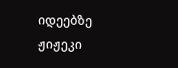იდეებზე ჟიჟეკი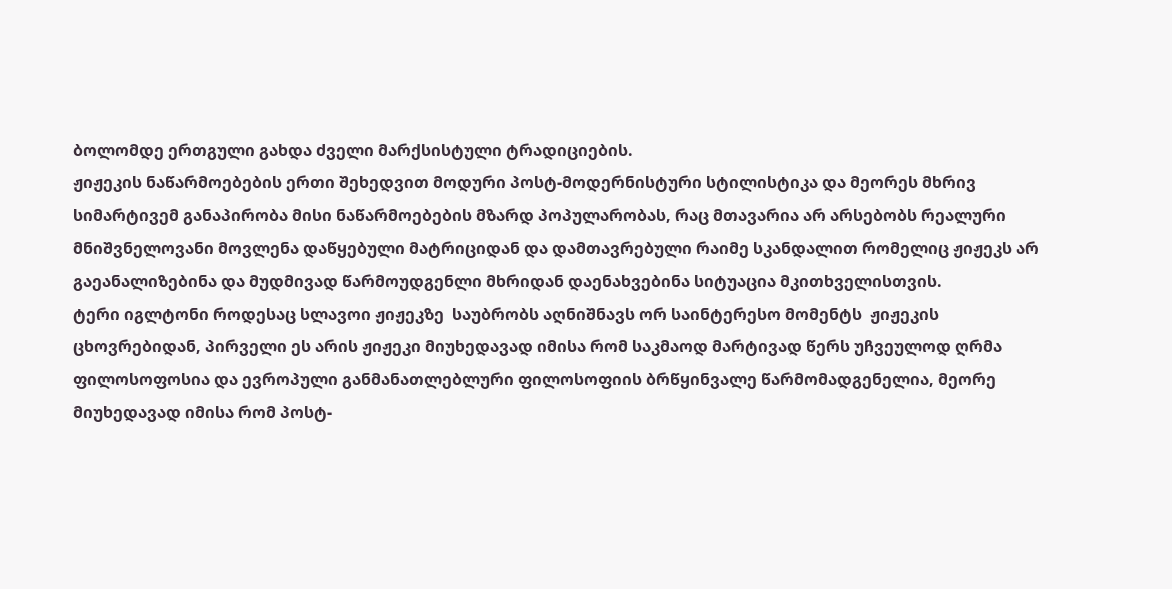ბოლომდე ერთგული გახდა ძველი მარქსისტული ტრადიციების.
ჟიჟეკის ნაწარმოებების ერთი შეხედვით მოდური პოსტ-მოდერნისტური სტილისტიკა და მეორეს მხრივ სიმარტივემ განაპირობა მისი ნაწარმოებების მზარდ პოპულარობას, რაც მთავარია არ არსებობს რეალური მნიშვნელოვანი მოვლენა დაწყებული მატრიციდან და დამთავრებული რაიმე სკანდალით რომელიც ჟიჟეკს არ გაეანალიზებინა და მუდმივად წარმოუდგენლი მხრიდან დაენახვებინა სიტუაცია მკითხველისთვის.
ტერი იგლტონი როდესაც სლავოი ჟიჟეკზე  საუბრობს აღნიშნავს ორ საინტერესო მომენტს  ჟიჟეკის ცხოვრებიდან, პირველი ეს არის ჟიჟეკი მიუხედავად იმისა რომ საკმაოდ მარტივად წერს უჩვეულოდ ღრმა ფილოსოფოსია და ევროპული განმანათლებლური ფილოსოფიის ბრწყინვალე წარმომადგენელია, მეორე მიუხედავად იმისა რომ პოსტ-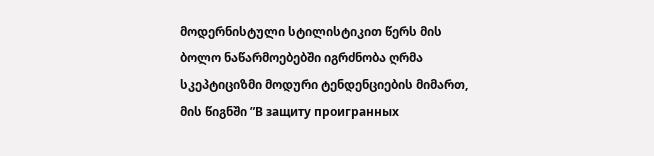მოდერნისტული სტილისტიკით წერს მის  ბოლო ნაწარმოებებში იგრძნობა ღრმა სკეპტიციზმი მოდური ტენდენციების მიმართ, მის წიგნში ”В защиту проигранных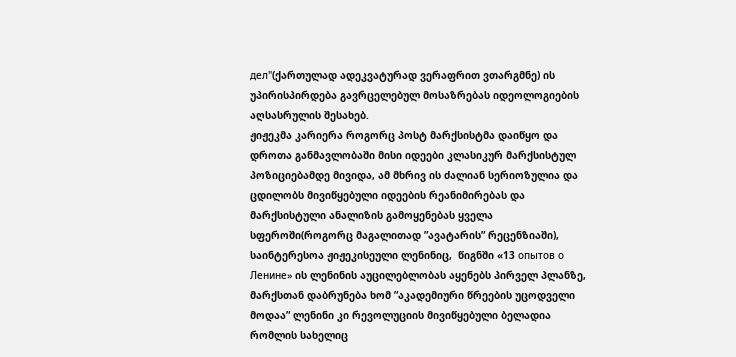дел"(ქართულად ადეკვატურად ვერაფრით ვთარგმნე) ის უპირისპირდება გავრცელებულ მოსაზრებას იდეოლოგიების აღსასრულის შესახებ.
ჟიჟეკმა კარიერა როგორც პოსტ მარქსისტმა დაიწყო და დროთა განმავლობაში მისი იდეები კლასიკურ მარქსისტულ პოზიციებამდე მივიდა, ამ მხრივ ის ძალიან სერიოზულია და ცდილობს მივიწყებული იდეების რეანიმირებას და მარქსისტული ანალიზის გამოყენებას ყველა სფეროში(როგორც მაგალითად ”ავატარის” რეცენზიაში), საინტერესოა ჟიჟეკისეული ლენინიც,  წიგნში «13 опытов о Ленине» ის ლენინის აუცილებლობას აყენებს პირველ პლანზე,  მარქსთან დაბრუნება ხომ ”აკადემიური წრეების უცოდველი მოდაა” ლენინი კი რევოლუციის მივიწყებული ბელადია რომლის სახელიც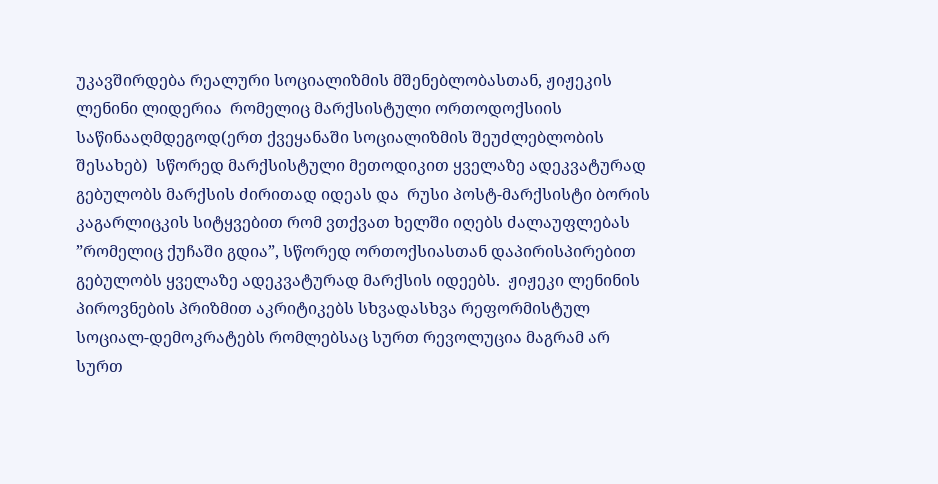უკავშირდება რეალური სოციალიზმის მშენებლობასთან, ჟიჟეკის ლენინი ლიდერია  რომელიც მარქსისტული ორთოდოქსიის საწინააღმდეგოდ(ერთ ქვეყანაში სოციალიზმის შეუძლებლობის შესახებ)  სწორედ მარქსისტული მეთოდიკით ყველაზე ადეკვატურად გებულობს მარქსის ძირითად იდეას და  რუსი პოსტ-მარქსისტი ბორის კაგარლიცკის სიტყვებით რომ ვთქვათ ხელში იღებს ძალაუფლებას ”რომელიც ქუჩაში გდია”, სწორედ ორთოქსიასთან დაპირისპირებით გებულობს ყველაზე ადეკვატურად მარქსის იდეებს.  ჟიჟეკი ლენინის პიროვნების პრიზმით აკრიტიკებს სხვადასხვა რეფორმისტულ სოციალ-დემოკრატებს რომლებსაც სურთ რევოლუცია მაგრამ არ სურთ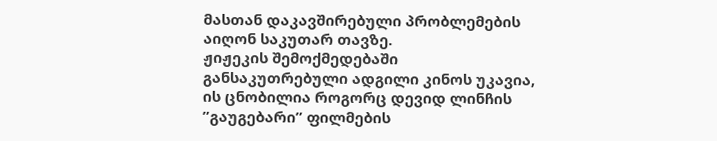მასთან დაკავშირებული პრობლემების აიღონ საკუთარ თავზე.
ჟიჟეკის შემოქმედებაში განსაკუთრებული ადგილი კინოს უკავია, ის ცნობილია როგორც დევიდ ლინჩის ”გაუგებარი” ფილმების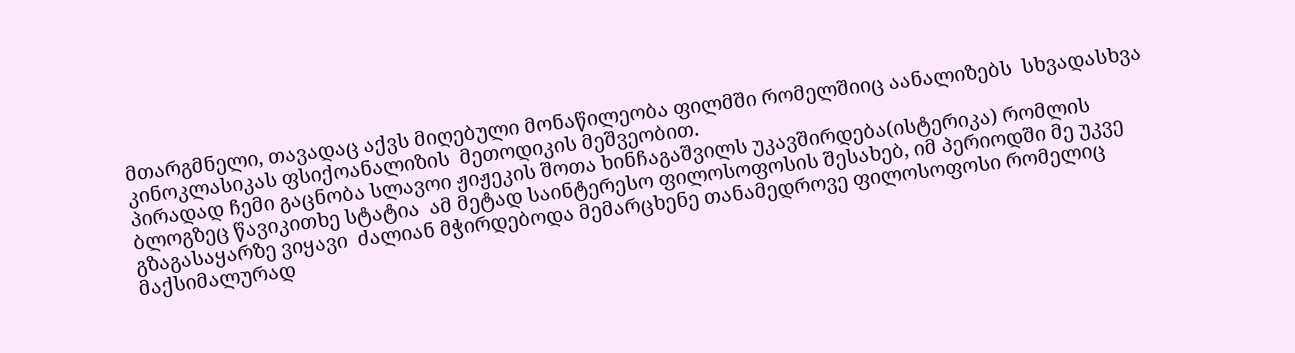მთარგმნელი, თავადაც აქვს მიღებული მონაწილეობა ფილმში რომელშიიც აანალიზებს  სხვადასხვა კინოკლასიკას ფსიქოანალიზის  მეთოდიკის მეშვეობით.
პირადად ჩემი გაცნობა სლავოი ჟიჟეკის შოთა ხინჩაგაშვილს უკავშირდება(ისტერიკა) რომლის ბლოგზეც წავიკითხე სტატია  ამ მეტად საინტერესო ფილოსოფოსის შესახებ, იმ პერიოდში მე უკვე გზაგასაყარზე ვიყავი  ძალიან მჭირდებოდა მემარცხენე თანამედროვე ფილოსოფოსი რომელიც მაქსიმალურად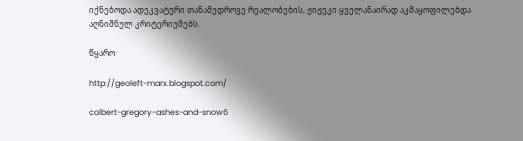იქნებოდა ადეკვატური თანამედროვე რეალობების, ჟიჟეკი ყველანაირად აკმაყოფილებდა აღნიშნულ კრიტერიუმებს.

წყარო

http://geoleft-marx.blogspot.com/

colbert-gregory-ashes-and-snow6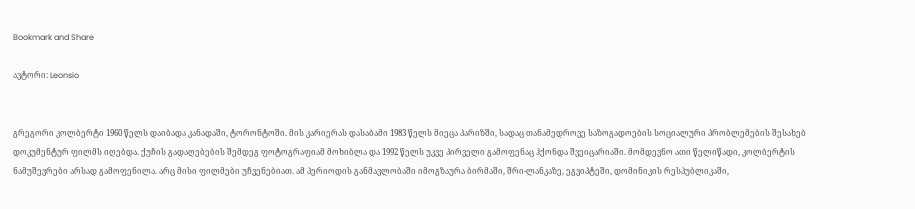Bookmark and Share

ავტორი: Leonsio


გრეგორი კოლბერტი 1960 წელს დაიბადა კანადაში, ტორონტოში. მის კარიერას დასაბამი 1983 წელს მიეცა პარიზში, სადაც თანამედროვე საზოგადოების სოციალური პრობლემების შესახებ დოკუმენტურ ფილმს იღებდა. ქუჩის გადაღებების შემდეგ ფოტოგრაფიამ მოხიბლა და 1992 წელს უკვე პირველი გამოფენაც ჰქონდა შვეიცარიაში. მომდევნო ათი წელიწადი, კოლბერტის ნამუშევრები არსად გამოფენილა. არც მისი ფილმები უჩვენებიათ. ამ პერიოდის განმავლობაში იმოგზაურა ბირმაში, შრი-ლანკაზე, ეგვიპტეში, დომინიკის რესპუბლიკაში,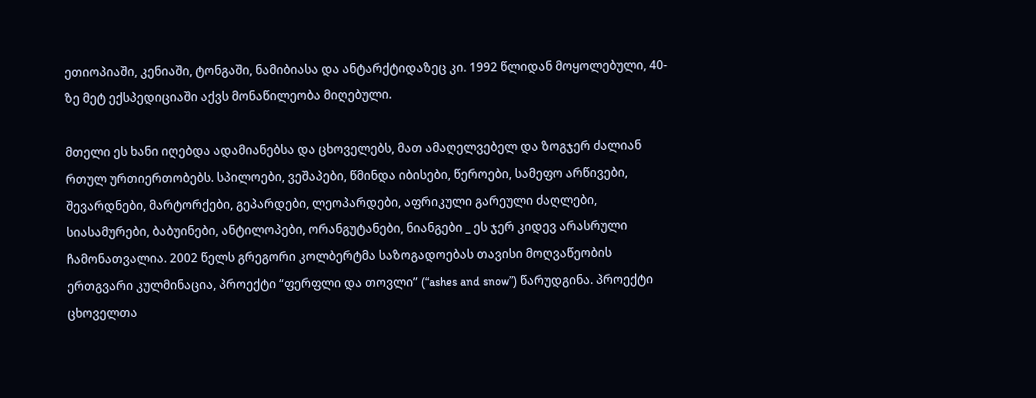ეთიოპიაში, კენიაში, ტონგაში, ნამიბიასა და ანტარქტიდაზეც კი. 1992 წლიდან მოყოლებული, 40-ზე მეტ ექსპედიციაში აქვს მონაწილეობა მიღებული.

მთელი ეს ხანი იღებდა ადამიანებსა და ცხოველებს, მათ ამაღელვებელ და ზოგჯერ ძალიან რთულ ურთიერთობებს. სპილოები, ვეშაპები, წმინდა იბისები, წეროები, სამეფო არწივები, შევარდნები, მარტორქები, გეპარდები, ლეოპარდები, აფრიკული გარეული ძაღლები, სიასამურები, ბაბუინები, ანტილოპები, ორანგუტანები, ნიანგები _ ეს ჯერ კიდევ არასრული ჩამონათვალია. 2002 წელს გრეგორი კოლბერტმა საზოგადოებას თავისი მოღვაწეობის ერთგვარი კულმინაცია, პროექტი “ფერფლი და თოვლი” (“ashes and snow”) წარუდგინა. პროექტი ცხოველთა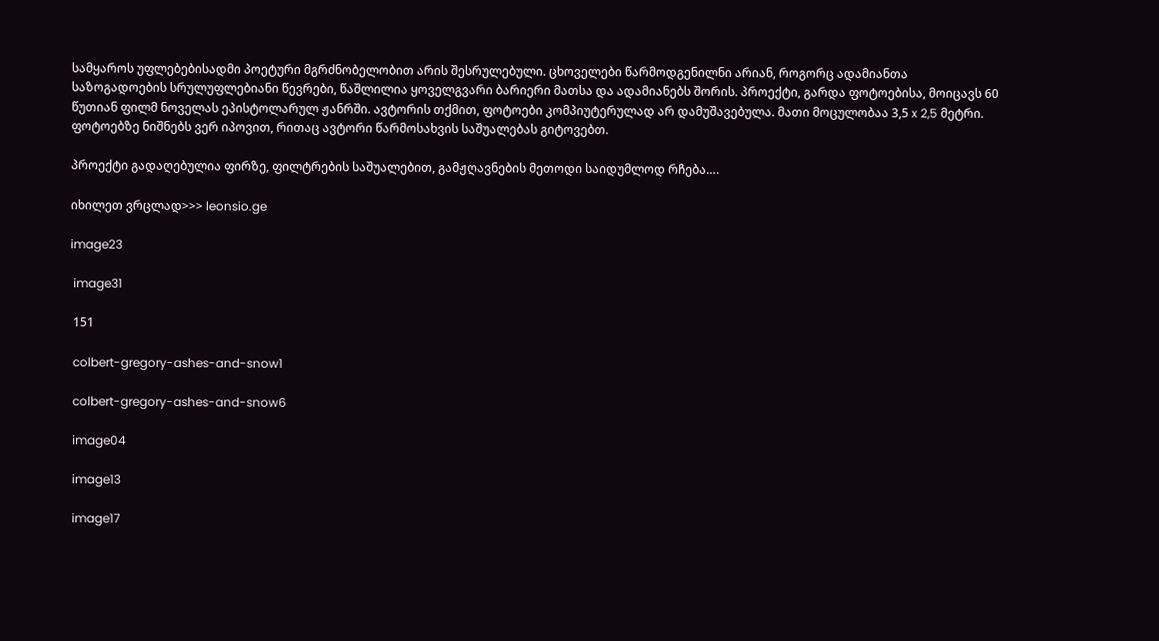სამყაროს უფლებებისადმი პოეტური მგრძნობელობით არის შესრულებული. ცხოველები წარმოდგენილნი არიან, როგორც ადამიანთა საზოგადოების სრულუფლებიანი წევრები, წაშლილია ყოველგვარი ბარიერი მათსა და ადამიანებს შორის. პროექტი, გარდა ფოტოებისა, მოიცავს 60 წუთიან ფილმ ნოველას ეპისტოლარულ ჟანრში. ავტორის თქმით, ფოტოები კომპიუტერულად არ დამუშავებულა. მათი მოცულობაა 3,5 x 2,5 მეტრი. ფოტოებზე ნიშნებს ვერ იპოვით, რითაც ავტორი წარმოსახვის საშუალებას გიტოვებთ.

პროექტი გადაღებულია ფირზე, ფილტრების საშუალებით, გამჟღავნების მეთოდი საიდუმლოდ რჩება….

იხილეთ ვრცლად>>> leonsio.ge

image23

 image31

 151

 colbert-gregory-ashes-and-snow1

 colbert-gregory-ashes-and-snow6

 image04

 image13

 image17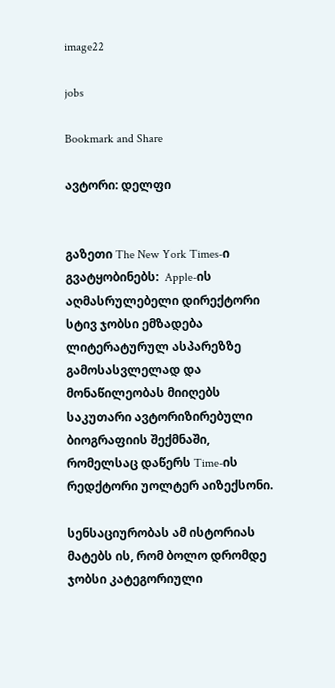image22

jobs

Bookmark and Share

ავტორი: დელფი


გაზეთი The New York Times-ი გვატყობინებს:  Apple-ის აღმასრულებელი დირექტორი სტივ ჯობსი ემზადება ლიტერატურულ ასპარეზზე გამოსასვლელად და მონაწილეობას მიიღებს საკუთარი ავტორიზირებული ბიოგრაფიის შექმნაში, რომელსაც დაწერს Time-ის რედქტორი უოლტერ აიზექსონი.

სენსაციურობას ამ ისტორიას მატებს ის, რომ ბოლო დრომდე ჯობსი კატეგორიული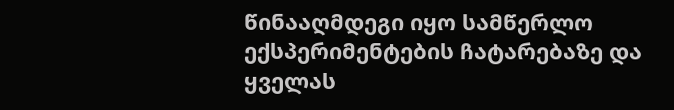წინააღმდეგი იყო სამწერლო ექსპერიმენტების ჩატარებაზე და ყველას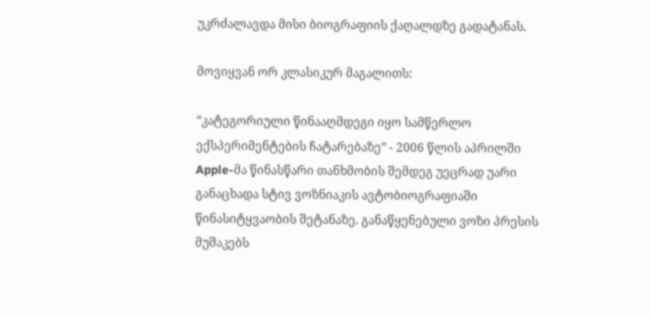უკრძალავდა მისი ბიოგრაფიის ქაღალდზე გადატანას.

მოვიყვან ორ კლასიკურ მაგალითს:

“კატეგორიული წინააღმდეგი იყო სამწერლო ექსპერიმენტების ჩატარებაზე” - 2006 წლის აპრილში  Apple-მა წინასწარი თანხმობის შემდეგ უეცრად უარი განაცხადა სტივ ვოზნიაკის ავტობიოგრაფიაში წინასიტყვაობის შეტანაზე. განაწყენებული ვოზი პრესის მუშაკებს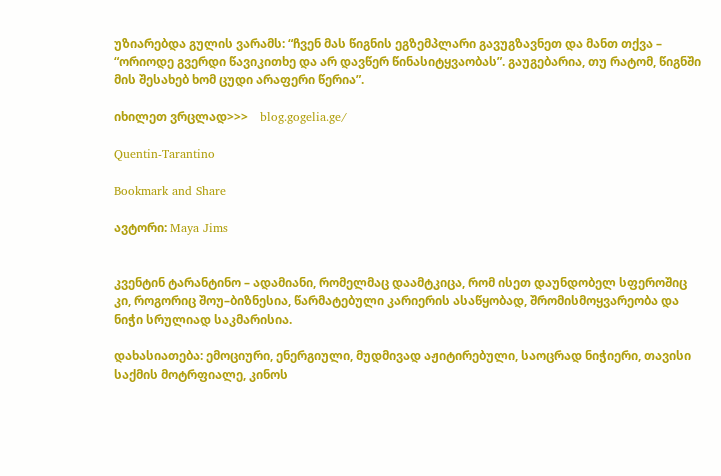უზიარებდა გულის ვარამს: “ჩვენ მას წიგნის ეგზემპლარი გავუგზავნეთ და მანთ თქვა – “ორიოდე გვერდი წავიკითხე და არ დავწერ წინასიტყვაობას”. გაუგებარია, თუ რატომ, წიგნში მის შესახებ ხომ ცუდი არაფერი წერია”.

იხილეთ ვრცლად>>>    blog.gogelia.ge/

Quentin-Tarantino

Bookmark and Share

ავტორი: Maya Jims


კვენტინ ტარანტინო – ადამიანი, რომელმაც დაამტკიცა, რომ ისეთ დაუნდობელ სფეროშიც კი, როგორიც შოუ–ბიზნესია, წარმატებული კარიერის ასაწყობად, შრომისმოყვარეობა და ნიჭი სრულიად საკმარისია.

დახასიათება: ემოციური, ენერგიული, მუდმივად აჟიტირებული, საოცრად ნიჭიერი, თავისი საქმის მოტრფიალე, კინოს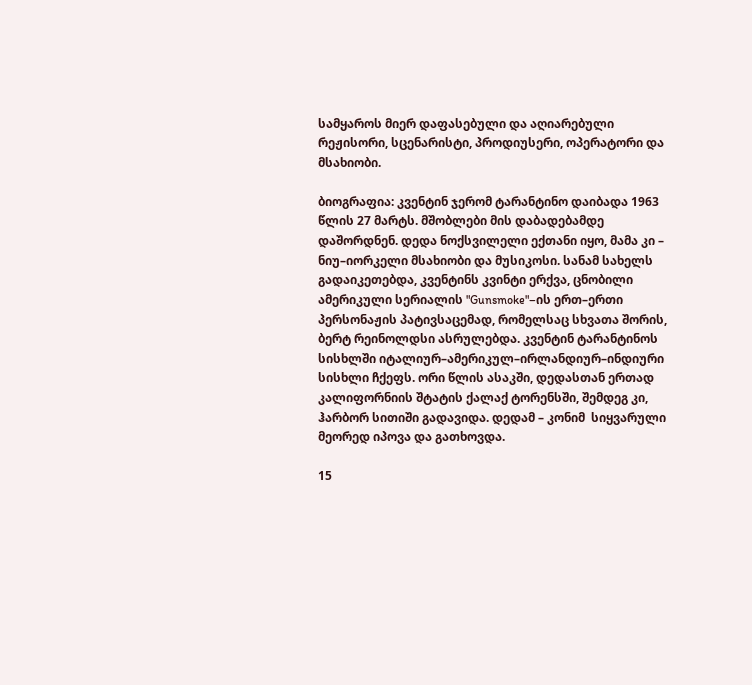სამყაროს მიერ დაფასებული და აღიარებული რეჟისორი, სცენარისტი, პროდიუსერი, ოპერატორი და მსახიობი.

ბიოგრაფია: კვენტინ ჯერომ ტარანტინო დაიბადა 1963 წლის 27 მარტს. მშობლები მის დაბადებამდე დაშორდნენ. დედა ნოქსვილელი ექთანი იყო, მამა კი – ნიუ–იორკელი მსახიობი და მუსიკოსი. სანამ სახელს გადაიკეთებდა, კვენტინს კვინტი ერქვა, ცნობილი ამერიკული სერიალის "Gunsmoke"–ის ერთ–ერთი პერსონაჟის პატივსაცემად, რომელსაც სხვათა შორის, ბერტ რეინოლდსი ასრულებდა. კვენტინ ტარანტინოს სისხლში იტალიურ–ამერიკულ–ირლანდიურ–ინდიური სისხლი ჩქეფს. ორი წლის ასაკში, დედასთან ერთად კალიფორნიის შტატის ქალაქ ტორენსში, შემდეგ კი, ჰარბორ სითიში გადავიდა. დედამ – კონიმ  სიყვარული მეორედ იპოვა და გათხოვდა.

15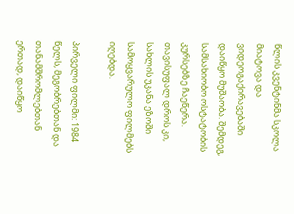წლის კვენტინმა სკოლა მიატოვა და ვიდეოგაქირავებაში დაიწყო მუშაობა. შემდეგ, სამსახიობო ოსტატობის კურსებზე ჩაეწერა. თავისუფალ დროს კი, სახლის უკანა ეზოში სამოყვარულო ფილმებს იღებდა.

პირველი ფილმი: 1984 წელს, მეგობრებთან და თანამშრომლებთან ერთად, დაიწყო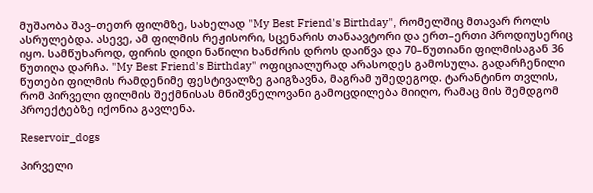მუშაობა შავ–თეთრ ფილმზე, სახელად "My Best Friend's Birthday", რომელშიც მთავარ როლს ასრულებდა. ასევე, ამ ფილმის რეჟისორი, სცენარის თანაავტორი და ერთ–ერთი პროდიუსერიც იყო. სამწუხაროდ, ფირის დიდი ნაწილი ხანძრის დროს დაიწვა და 70–წუთიანი ფილმისაგან 36 წუთიღა დარჩა. "My Best Friend's Birthday" ოფიციალურად არასოდეს გამოსულა. გადარჩენილი წუთები ფილმის რამდენიმე ფესტივალზე გაიგზავნა, მაგრამ უშედეგოდ. ტარანტინო თვლის, რომ პირველი ფილმის შექმნისას მნიშვნელოვანი გამოცდილება მიიღო, რამაც მის შემდგომ პროექტებზე იქონია გავლენა.

Reservoir_dogs

პირველი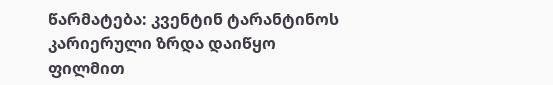წარმატება: კვენტინ ტარანტინოს კარიერული ზრდა დაიწყო ფილმით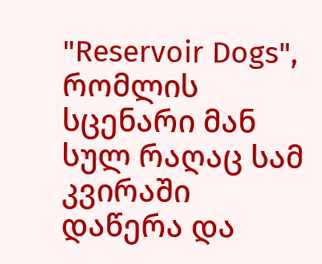"Reservoir Dogs", რომლის სცენარი მან სულ რაღაც სამ კვირაში დაწერა და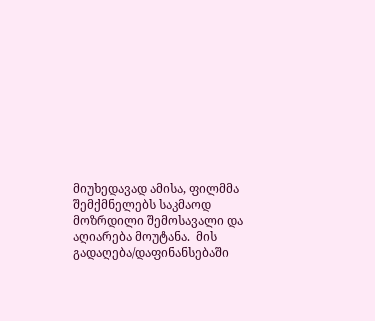მიუხედავად ამისა, ფილმმა შემქმნელებს საკმაოდ მოზრდილი შემოსავალი და აღიარება მოუტანა.  მის გადაღება/დაფინანსებაში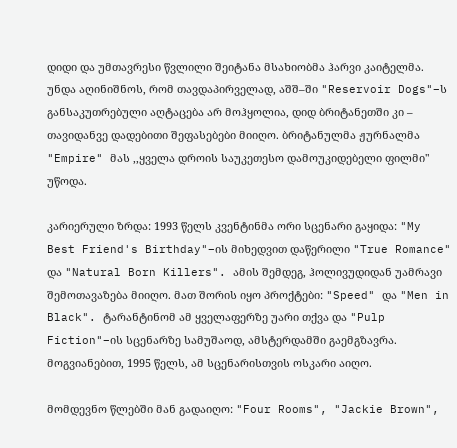დიდი და უმთავრესი წვლილი შეიტანა მსახიობმა ჰარვი კაიტელმა. უნდა აღინიშნოს, რომ თავდაპირველად, აშშ–ში "Reservoir Dogs"–ს განსაკუთრებული აღტაცება არ მოჰყოლია, დიდ ბრიტანეთში კი – თავიდანვე დადებითი შეფასებები მიიღო. ბრიტანულმა ჟურნალმა "Empire" მას ,,ყველა დროის საუკეთესო დამოუკიდებელი ფილმი" უწოდა.

კარიერული ზრდა: 1993 წელს კვენტინმა ორი სცენარი გაყიდა: "My Best Friend's Birthday"–ის მიხედვით დაწერილი "True Romance" და "Natural Born Killers". ამის შემდეგ, ჰოლივუდიდან უამრავი შემოთავაზება მიიღო. მათ შორის იყო პროქტები: "Speed" და "Men in Black". ტარანტინომ ამ ყველაფერზე უარი თქვა და "Pulp Fiction"–ის სცენარზე სამუშაოდ, ამსტერდამში გაემგზავრა. მოგვიანებით, 1995 წელს, ამ სცენარისთვის ოსკარი აიღო.

მომდევნო წლებში მან გადაიღო: "Four Rooms", "Jackie Brown",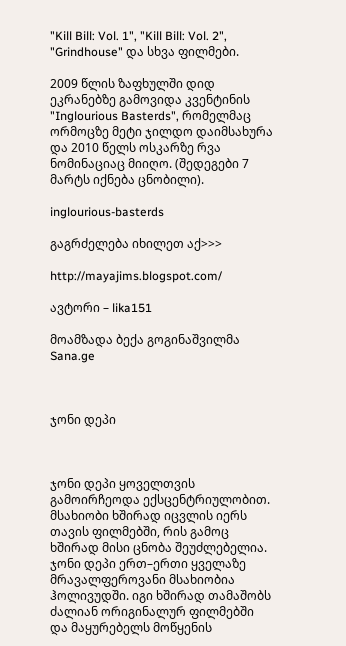"Kill Bill: Vol. 1", "Kill Bill: Vol. 2", "Grindhouse" და სხვა ფილმები.

2009 წლის ზაფხულში დიდ ეკრანებზე გამოვიდა კვენტინის "Inglourious Basterds", რომელმაც ორმოცზე მეტი ჯილდო დაიმსახურა და 2010 წელს ოსკარზე რვა ნომინაციაც მიიღო. (შედეგები 7 მარტს იქნება ცნობილი).

inglourious-basterds

გაგრძელება იხილეთ აქ>>>

http://mayajims.blogspot.com/

ავტორი – lika151

მოამზადა ბექა გოგინაშვილმა
Sana.ge



ჯონი დეპი



ჯონი დეპი ყოველთვის გამოირჩეოდა ექსცენტრიულობით. მსახიობი ხშირად იცვლის იერს თავის ფილმებში, რის გამოც ხშირად მისი ცნობა შეუძლებელია. ჯონი დეპი ერთ–ერთი ყველაზე მრავალფეროვანი მსახიობია ჰოლივუდში. იგი ხშირად თამაშობს ძალიან ორიგინალურ ფილმებში და მაყურებელს მოწყენის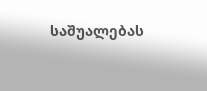საშუალებას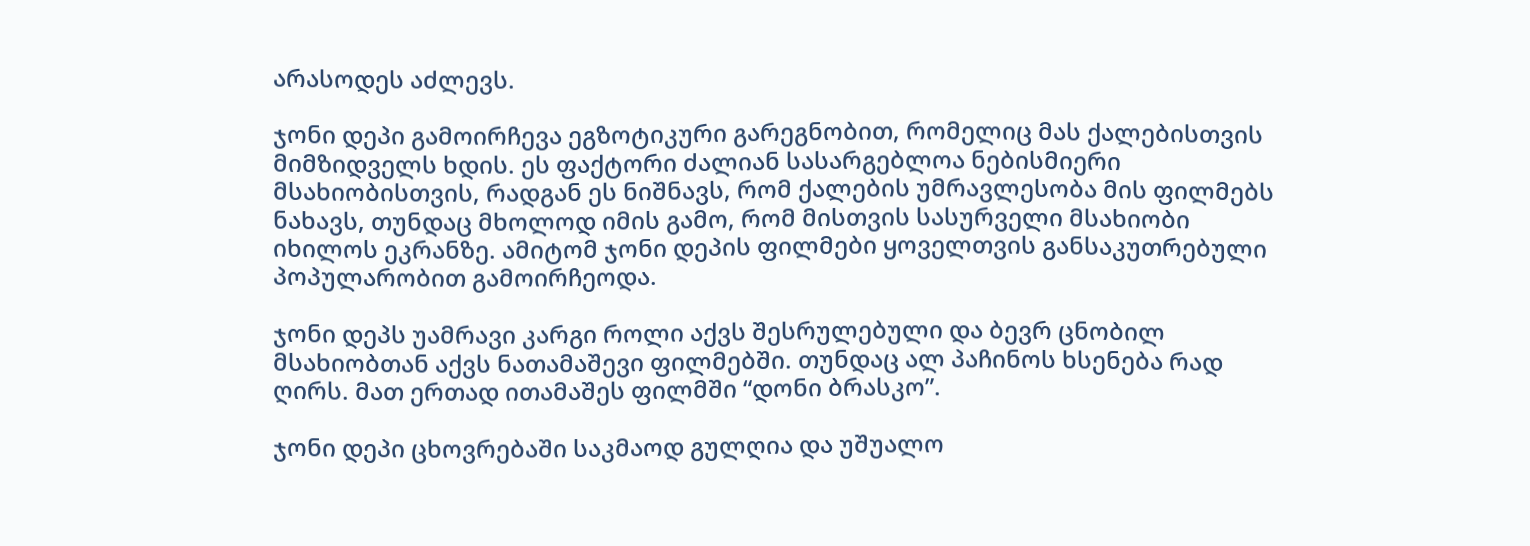არასოდეს აძლევს.

ჯონი დეპი გამოირჩევა ეგზოტიკური გარეგნობით, რომელიც მას ქალებისთვის მიმზიდველს ხდის. ეს ფაქტორი ძალიან სასარგებლოა ნებისმიერი მსახიობისთვის, რადგან ეს ნიშნავს, რომ ქალების უმრავლესობა მის ფილმებს ნახავს, თუნდაც მხოლოდ იმის გამო, რომ მისთვის სასურველი მსახიობი იხილოს ეკრანზე. ამიტომ ჯონი დეპის ფილმები ყოველთვის განსაკუთრებული პოპულარობით გამოირჩეოდა.

ჯონი დეპს უამრავი კარგი როლი აქვს შესრულებული და ბევრ ცნობილ მსახიობთან აქვს ნათამაშევი ფილმებში. თუნდაც ალ პაჩინოს ხსენება რად ღირს. მათ ერთად ითამაშეს ფილმში “დონი ბრასკო”.

ჯონი დეპი ცხოვრებაში საკმაოდ გულღია და უშუალო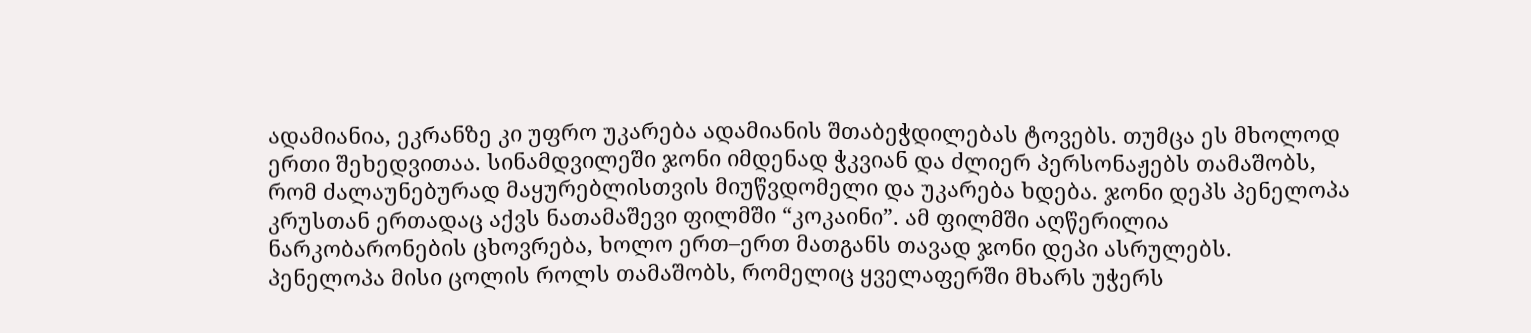ადამიანია, ეკრანზე კი უფრო უკარება ადამიანის შთაბეჭდილებას ტოვებს. თუმცა ეს მხოლოდ ერთი შეხედვითაა. სინამდვილეში ჯონი იმდენად ჭკვიან და ძლიერ პერსონაჟებს თამაშობს, რომ ძალაუნებურად მაყურებლისთვის მიუწვდომელი და უკარება ხდება. ჯონი დეპს პენელოპა კრუსთან ერთადაც აქვს ნათამაშევი ფილმში “კოკაინი”. ამ ფილმში აღწერილია ნარკობარონების ცხოვრება, ხოლო ერთ–ერთ მათგანს თავად ჯონი დეპი ასრულებს. პენელოპა მისი ცოლის როლს თამაშობს, რომელიც ყველაფერში მხარს უჭერს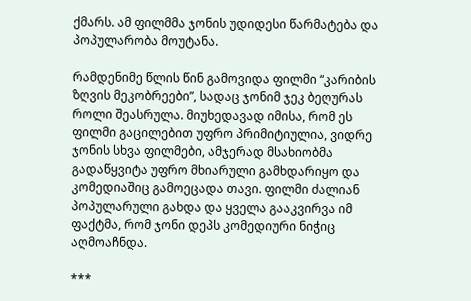ქმარს. ამ ფილმმა ჯონის უდიდესი წარმატება და პოპულარობა მოუტანა.

რამდენიმე წლის წინ გამოვიდა ფილმი “კარიბის ზღვის მეკობრეები”, სადაც ჯონიმ ჯეკ ბეღურას როლი შეასრულა. მიუხედავად იმისა, რომ ეს ფილმი გაცილებით უფრო პრიმიტიულია, ვიდრე ჯონის სხვა ფილმები, ამჯერად მსახიობმა გადაწყვიტა უფრო მხიარული გამხდარიყო და კომედიაშიც გამოეცადა თავი. ფილმი ძალიან პოპულარული გახდა და ყველა გააკვირვა იმ ფაქტმა, რომ ჯონი დეპს კომედიური ნიჭიც აღმოაჩნდა.

***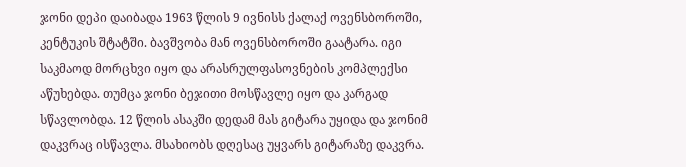ჯონი დეპი დაიბადა 1963 წლის 9 ივნისს ქალაქ ოვენსბოროში, კენტუკის შტატში. ბავშვობა მან ოვენსბოროში გაატარა. იგი საკმაოდ მორცხვი იყო და არასრულფასოვნების კომპლექსი აწუხებდა. თუმცა ჯონი ბეჯითი მოსწავლე იყო და კარგად სწავლობდა. 12 წლის ასაკში დედამ მას გიტარა უყიდა და ჯონიმ დაკვრაც ისწავლა. მსახიობს დღესაც უყვარს გიტარაზე დაკვრა.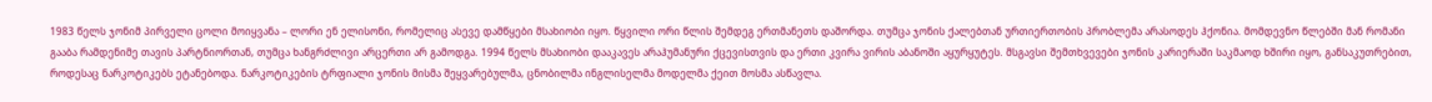1983 წელს ჯონიმ პირველი ცოლი მოიყვანა – ლორი ენ ელისონი, რომელიც ასევე დამწყები მსახიობი იყო. წყვილი ორი წლის შემდეგ ერთმანეთს დაშორდა. თუმცა ჯონის ქალებთან ურთიერთობის პრობლემა არასოდეს ჰქონია. მომდევნო წლებში მან რომანი გააბა რამდენიმე თავის პარტნიორთან, თუმცა ხანგრძლივი არცერთი არ გამოდგა. 1994 წელს მსახიობი დააკავეს არაჰუმანური ქცევისთვის და ერთი კვირა ვირის აბანოში აყურყუტეს. მსგავსი შემთხვევები ჯონის კარიერაში საკმაოდ ხშირი იყო, განსაკუთრებით, როდესაც ნარკოტიკებს ეტანებოდა. ნარკოტიკების ტრფიალი ჯონის მისმა შეყვარებულმა, ცნობილმა ინგლისელმა მოდელმა ქეით მოსმა ასწავლა.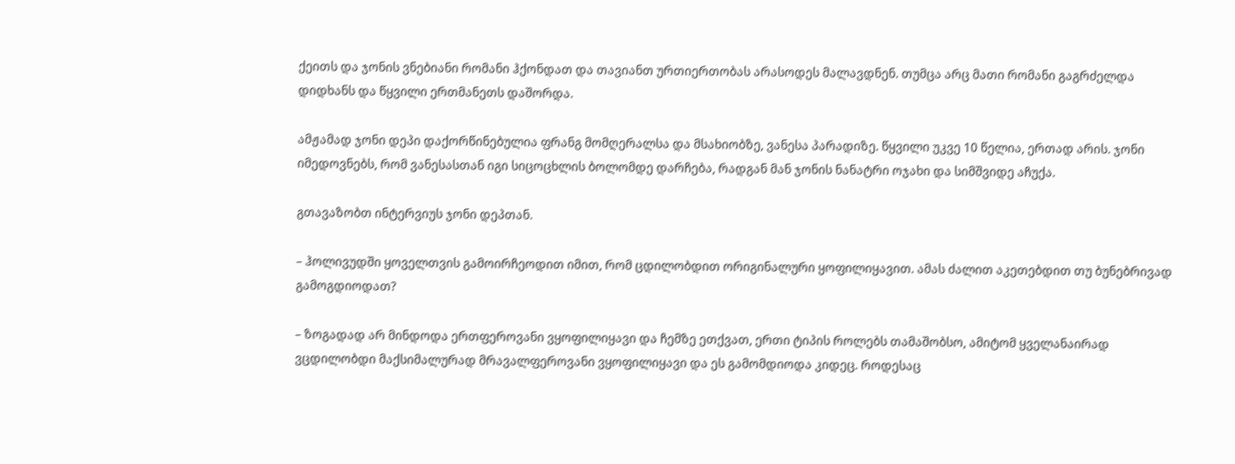ქეითს და ჯონის ვნებიანი რომანი ჰქონდათ და თავიანთ ურთიერთობას არასოდეს მალავდნენ. თუმცა არც მათი რომანი გაგრძელდა დიდხანს და წყვილი ერთმანეთს დაშორდა.

ამჟამად ჯონი დეპი დაქორწინებულია ფრანგ მომღერალსა და მსახიობზე, ვანესა პარადიზე. წყვილი უკვე 10 წელია, ერთად არის. ჯონი იმედოვნებს, რომ ვანესასთან იგი სიცოცხლის ბოლომდე დარჩება, რადგან მან ჯონის ნანატრი ოჯახი და სიმშვიდე აჩუქა.

გთავაზობთ ინტერვიუს ჯონი დეპთან.

– ჰოლივუდში ყოველთვის გამოირჩეოდით იმით, რომ ცდილობდით ორიგინალური ყოფილიყავით. ამას ძალით აკეთებდით თუ ბუნებრივად გამოგდიოდათ?

– ზოგადად არ მინდოდა ერთფეროვანი ვყოფილიყავი და ჩემზე ეთქვათ, ერთი ტიპის როლებს თამაშობსო, ამიტომ ყველანაირად ვცდილობდი მაქსიმალურად მრავალფეროვანი ვყოფილიყავი და ეს გამომდიოდა კიდეც. როდესაც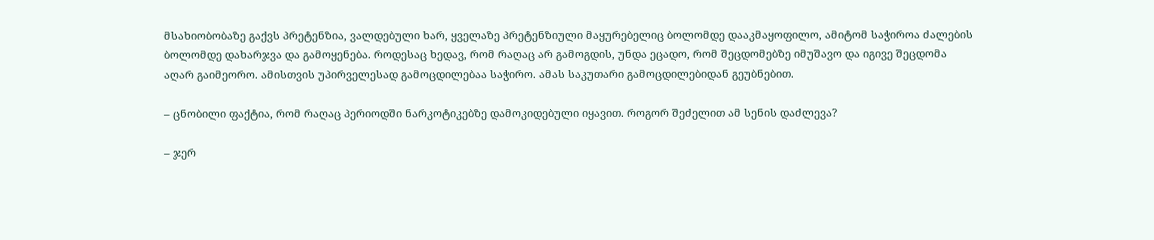მსახიობობაზე გაქვს პრეტენზია, ვალდებული ხარ, ყველაზე პრეტენზიული მაყურებელიც ბოლომდე დააკმაყოფილო, ამიტომ საჭიროა ძალების ბოლომდე დახარჯვა და გამოყენება. როდესაც ხედავ, რომ რაღაც არ გამოგდის, უნდა ეცადო, რომ შეცდომებზე იმუშავო და იგივე შეცდომა აღარ გაიმეორო. ამისთვის უპირველესად გამოცდილებაა საჭირო. ამას საკუთარი გამოცდილებიდან გეუბნებით.

– ცნობილი ფაქტია, რომ რაღაც პერიოდში ნარკოტიკებზე დამოკიდებული იყავით. როგორ შეძელით ამ სენის დაძლევა?

– ჯერ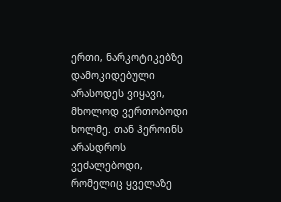ერთი, ნარკოტიკებზე დამოკიდებული არასოდეს ვიყავი, მხოლოდ ვერთობოდი ხოლმე. თან ჰეროინს არასდროს ვეძალებოდი, რომელიც ყველაზე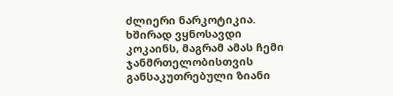ძლიერი ნარკოტიკია. ხშირად ვყნოსავდი კოკაინს, მაგრამ ამას ჩემი ჯანმრთელობისთვის განსაკუთრებული ზიანი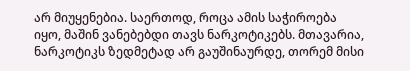არ მიუყენებია. საერთოდ, როცა ამის საჭიროება იყო, მაშინ ვანებებდი თავს ნარკოტიკებს. მთავარია, ნარკოტიკს ზედმეტად არ გაუშინაურდე, თორემ მისი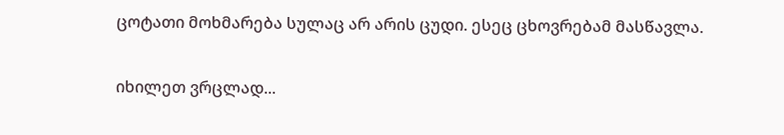ცოტათი მოხმარება სულაც არ არის ცუდი. ესეც ცხოვრებამ მასწავლა.

იხილეთ ვრცლად...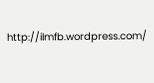http://ilmfb.wordpress.com/